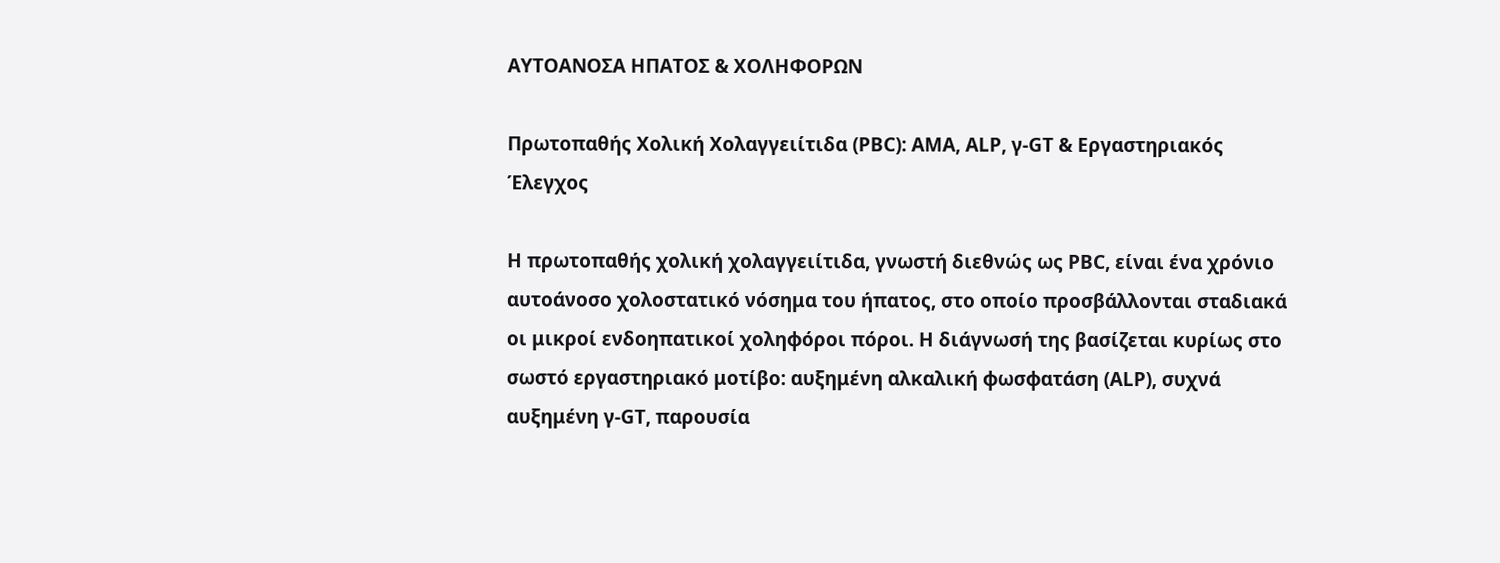ΑΥΤΟΑΝΟΣΑ ΗΠΑΤΟΣ & ΧΟΛΗΦΟΡΩΝ

Πρωτοπαθής Χολική Χολαγγειίτιδα (PBC): AMA, ALP, γ-GT & Εργαστηριακός Έλεγχος

Η πρωτοπαθής χολική χολαγγειίτιδα, γνωστή διεθνώς ως PBC, είναι ένα χρόνιο αυτοάνοσο χολοστατικό νόσημα του ήπατος, στο οποίο προσβάλλονται σταδιακά οι μικροί ενδοηπατικοί χοληφόροι πόροι. Η διάγνωσή της βασίζεται κυρίως στο σωστό εργαστηριακό μοτίβο: αυξημένη αλκαλική φωσφατάση (ALP), συχνά αυξημένη γ-GT, παρουσία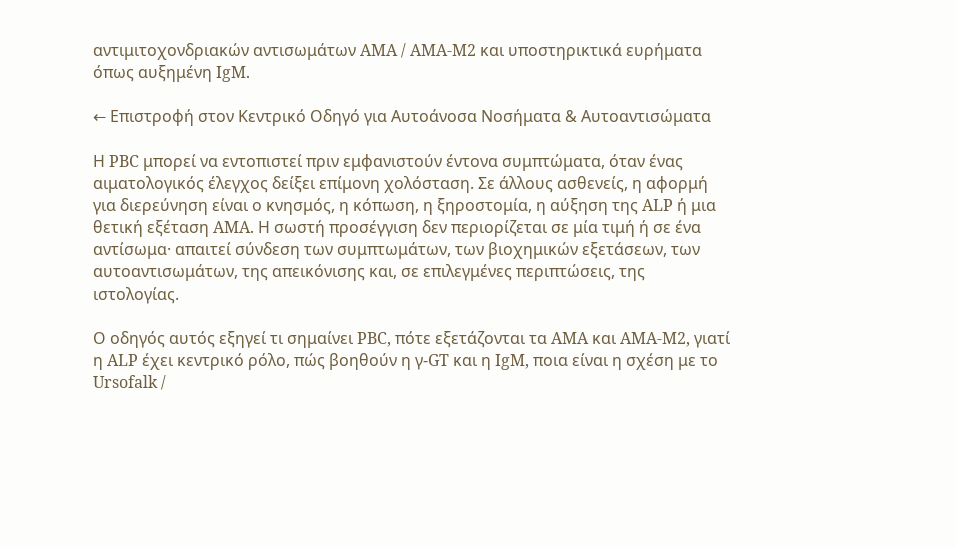αντιμιτοχονδριακών αντισωμάτων AMA / AMA-M2 και υποστηρικτικά ευρήματα όπως αυξημένη IgM.

← Επιστροφή στον Κεντρικό Οδηγό για Αυτοάνοσα Νοσήματα & Αυτοαντισώματα

Η PBC μπορεί να εντοπιστεί πριν εμφανιστούν έντονα συμπτώματα, όταν ένας αιματολογικός έλεγχος δείξει επίμονη χολόσταση. Σε άλλους ασθενείς, η αφορμή για διερεύνηση είναι ο κνησμός, η κόπωση, η ξηροστομία, η αύξηση της ALP ή μια θετική εξέταση AMA. Η σωστή προσέγγιση δεν περιορίζεται σε μία τιμή ή σε ένα αντίσωμα· απαιτεί σύνδεση των συμπτωμάτων, των βιοχημικών εξετάσεων, των αυτοαντισωμάτων, της απεικόνισης και, σε επιλεγμένες περιπτώσεις, της ιστολογίας.

Ο οδηγός αυτός εξηγεί τι σημαίνει PBC, πότε εξετάζονται τα AMA και AMA-M2, γιατί η ALP έχει κεντρικό ρόλο, πώς βοηθούν η γ-GT και η IgM, ποια είναι η σχέση με το Ursofalk /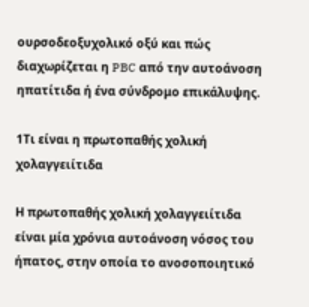ουρσοδεοξυχολικό οξύ και πώς διαχωρίζεται η PBC από την αυτοάνοση ηπατίτιδα ή ένα σύνδρομο επικάλυψης.

1Τι είναι η πρωτοπαθής χολική χολαγγειίτιδα

Η πρωτοπαθής χολική χολαγγειίτιδα είναι μία χρόνια αυτοάνοση νόσος του ήπατος, στην οποία το ανοσοποιητικό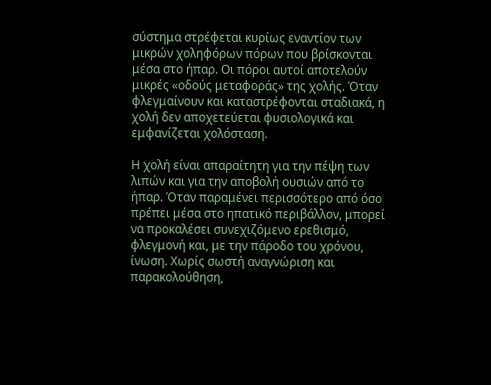σύστημα στρέφεται κυρίως εναντίον των μικρών χοληφόρων πόρων που βρίσκονται μέσα στο ήπαρ. Οι πόροι αυτοί αποτελούν μικρές «οδούς μεταφοράς» της χολής. Όταν φλεγμαίνουν και καταστρέφονται σταδιακά, η χολή δεν αποχετεύεται φυσιολογικά και εμφανίζεται χολόσταση.

Η χολή είναι απαραίτητη για την πέψη των λιπών και για την αποβολή ουσιών από το ήπαρ. Όταν παραμένει περισσότερο από όσο πρέπει μέσα στο ηπατικό περιβάλλον, μπορεί να προκαλέσει συνεχιζόμενο ερεθισμό, φλεγμονή και, με την πάροδο του χρόνου, ίνωση. Χωρίς σωστή αναγνώριση και παρακολούθηση,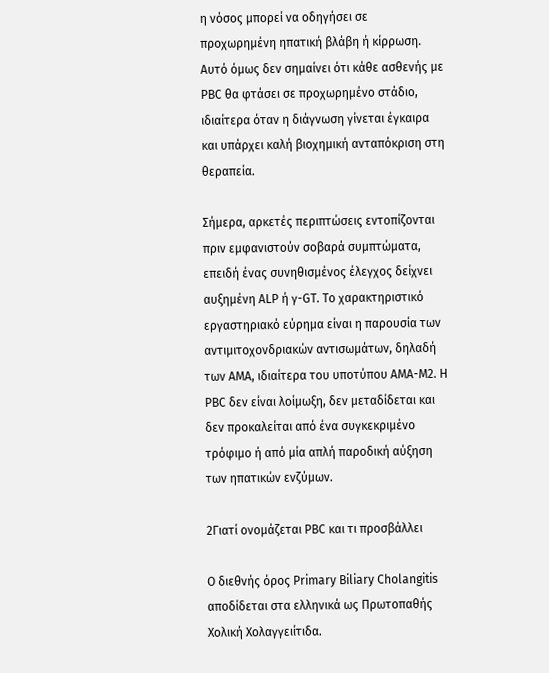η νόσος μπορεί να οδηγήσει σε προχωρημένη ηπατική βλάβη ή κίρρωση. Αυτό όμως δεν σημαίνει ότι κάθε ασθενής με PBC θα φτάσει σε προχωρημένο στάδιο, ιδιαίτερα όταν η διάγνωση γίνεται έγκαιρα και υπάρχει καλή βιοχημική ανταπόκριση στη θεραπεία.

Σήμερα, αρκετές περιπτώσεις εντοπίζονται πριν εμφανιστούν σοβαρά συμπτώματα, επειδή ένας συνηθισμένος έλεγχος δείχνει αυξημένη ALP ή γ-GT. Το χαρακτηριστικό εργαστηριακό εύρημα είναι η παρουσία των αντιμιτοχονδριακών αντισωμάτων, δηλαδή των AMA, ιδιαίτερα του υποτύπου AMA-M2. Η PBC δεν είναι λοίμωξη, δεν μεταδίδεται και δεν προκαλείται από ένα συγκεκριμένο τρόφιμο ή από μία απλή παροδική αύξηση των ηπατικών ενζύμων.

2Γιατί ονομάζεται PBC και τι προσβάλλει

Ο διεθνής όρος Primary Biliary Cholangitis αποδίδεται στα ελληνικά ως Πρωτοπαθής Χολική Χολαγγειίτιδα.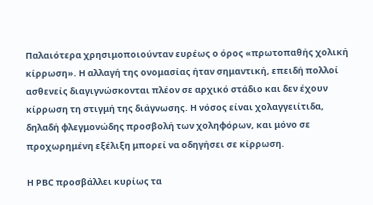Παλαιότερα χρησιμοποιούνταν ευρέως ο όρος «πρωτοπαθής χολική κίρρωση». Η αλλαγή της ονομασίας ήταν σημαντική, επειδή πολλοί ασθενείς διαγιγνώσκονται πλέον σε αρχικό στάδιο και δεν έχουν κίρρωση τη στιγμή της διάγνωσης. Η νόσος είναι χολαγγειίτιδα, δηλαδή φλεγμονώδης προσβολή των χοληφόρων, και μόνο σε προχωρημένη εξέλιξη μπορεί να οδηγήσει σε κίρρωση.

Η PBC προσβάλλει κυρίως τα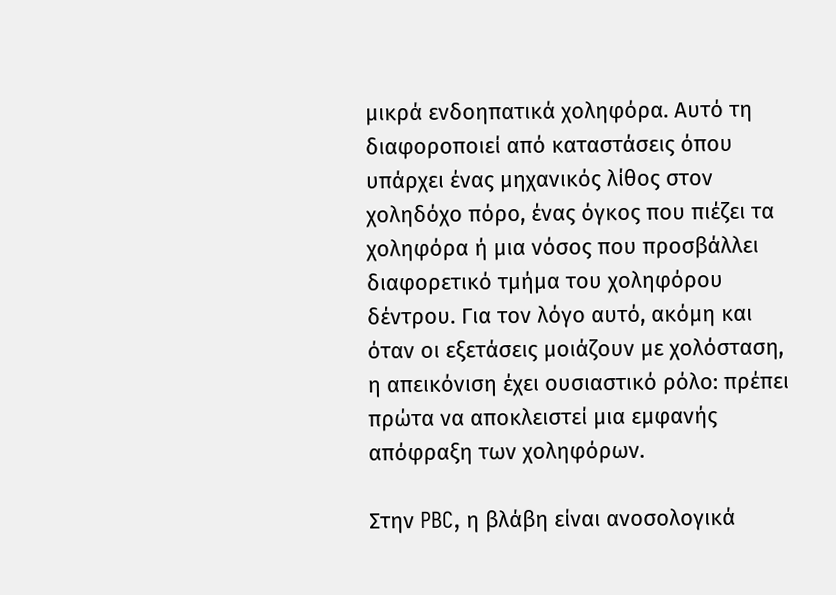μικρά ενδοηπατικά χοληφόρα. Αυτό τη διαφοροποιεί από καταστάσεις όπου υπάρχει ένας μηχανικός λίθος στον χοληδόχο πόρο, ένας όγκος που πιέζει τα χοληφόρα ή μια νόσος που προσβάλλει διαφορετικό τμήμα του χοληφόρου δέντρου. Για τον λόγο αυτό, ακόμη και όταν οι εξετάσεις μοιάζουν με χολόσταση, η απεικόνιση έχει ουσιαστικό ρόλο: πρέπει πρώτα να αποκλειστεί μια εμφανής απόφραξη των χοληφόρων.

Στην PBC, η βλάβη είναι ανοσολογικά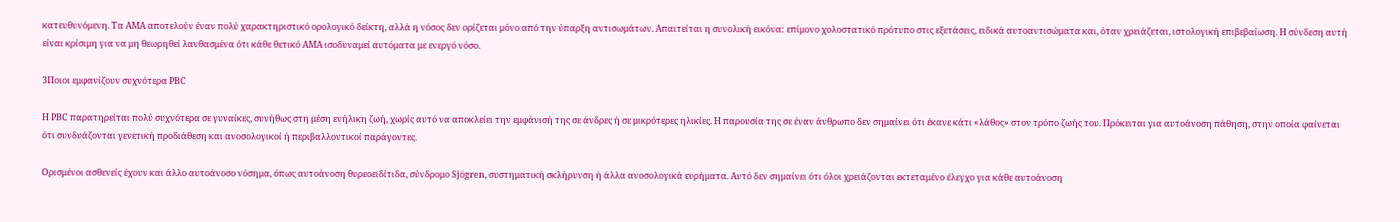κατευθυνόμενη. Τα AMA αποτελούν έναν πολύ χαρακτηριστικό ορολογικό δείκτη, αλλά η νόσος δεν ορίζεται μόνο από την ύπαρξη αντισωμάτων. Απαιτείται η συνολική εικόνα: επίμονο χολοστατικό πρότυπο στις εξετάσεις, ειδικά αυτοαντισώματα και, όταν χρειάζεται, ιστολογική επιβεβαίωση. Η σύνδεση αυτή είναι κρίσιμη για να μη θεωρηθεί λανθασμένα ότι κάθε θετικό AMA ισοδυναμεί αυτόματα με ενεργό νόσο.

3Ποιοι εμφανίζουν συχνότερα PBC

Η PBC παρατηρείται πολύ συχνότερα σε γυναίκες, συνήθως στη μέση ενήλικη ζωή, χωρίς αυτό να αποκλείει την εμφάνισή της σε άνδρες ή σε μικρότερες ηλικίες. Η παρουσία της σε έναν άνθρωπο δεν σημαίνει ότι έκανε κάτι «λάθος» στον τρόπο ζωής του. Πρόκειται για αυτοάνοση πάθηση, στην οποία φαίνεται ότι συνδυάζονται γενετική προδιάθεση και ανοσολογικοί ή περιβαλλοντικοί παράγοντες.

Ορισμένοι ασθενείς έχουν και άλλο αυτοάνοσο νόσημα, όπως αυτοάνοση θυρεοειδίτιδα, σύνδρομο Sjögren, συστηματική σκλήρυνση ή άλλα ανοσολογικά ευρήματα. Αυτό δεν σημαίνει ότι όλοι χρειάζονται εκτεταμένο έλεγχο για κάθε αυτοάνοση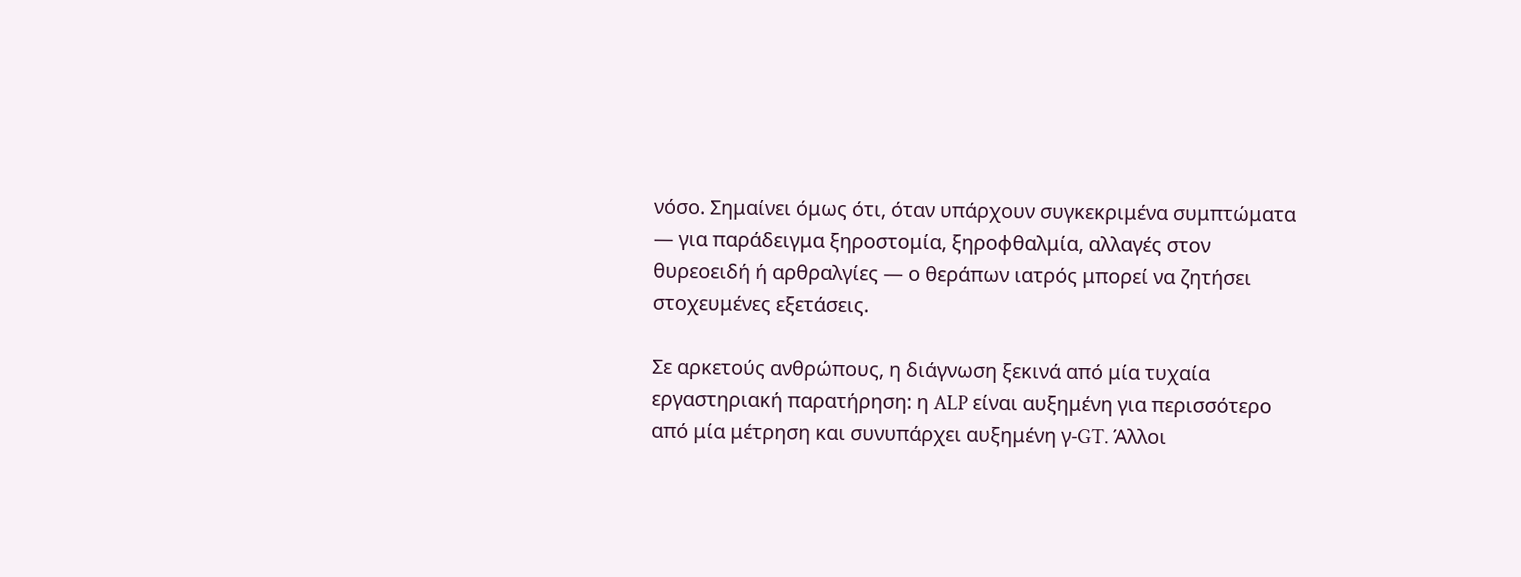νόσο. Σημαίνει όμως ότι, όταν υπάρχουν συγκεκριμένα συμπτώματα — για παράδειγμα ξηροστομία, ξηροφθαλμία, αλλαγές στον θυρεοειδή ή αρθραλγίες — ο θεράπων ιατρός μπορεί να ζητήσει στοχευμένες εξετάσεις.

Σε αρκετούς ανθρώπους, η διάγνωση ξεκινά από μία τυχαία εργαστηριακή παρατήρηση: η ALP είναι αυξημένη για περισσότερο από μία μέτρηση και συνυπάρχει αυξημένη γ-GT. Άλλοι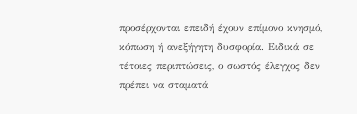προσέρχονται επειδή έχουν επίμονο κνησμό, κόπωση ή ανεξήγητη δυσφορία. Ειδικά σε τέτοιες περιπτώσεις, ο σωστός έλεγχος δεν πρέπει να σταματά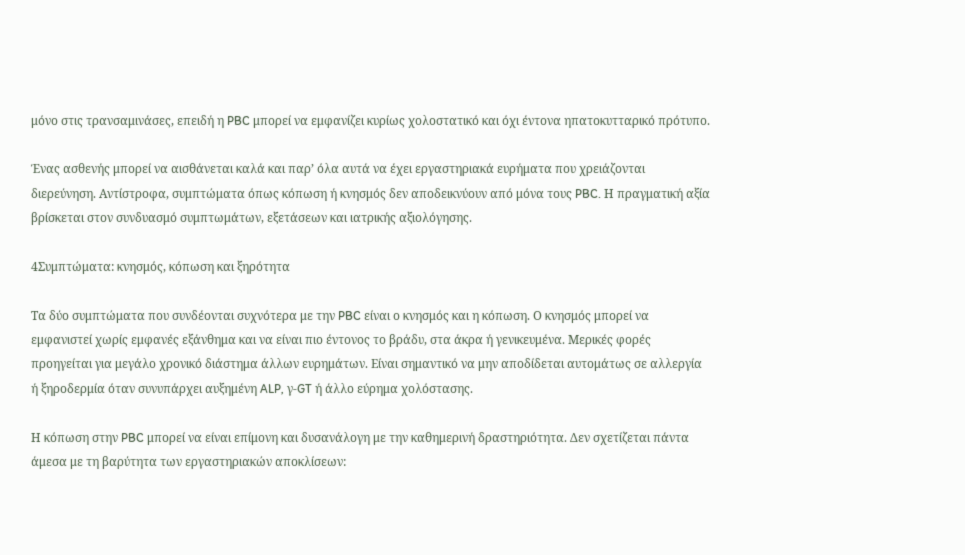μόνο στις τρανσαμινάσες, επειδή η PBC μπορεί να εμφανίζει κυρίως χολοστατικό και όχι έντονα ηπατοκυτταρικό πρότυπο.

Ένας ασθενής μπορεί να αισθάνεται καλά και παρ’ όλα αυτά να έχει εργαστηριακά ευρήματα που χρειάζονται διερεύνηση. Αντίστροφα, συμπτώματα όπως κόπωση ή κνησμός δεν αποδεικνύουν από μόνα τους PBC. Η πραγματική αξία βρίσκεται στον συνδυασμό συμπτωμάτων, εξετάσεων και ιατρικής αξιολόγησης.

4Συμπτώματα: κνησμός, κόπωση και ξηρότητα

Τα δύο συμπτώματα που συνδέονται συχνότερα με την PBC είναι ο κνησμός και η κόπωση. Ο κνησμός μπορεί να εμφανιστεί χωρίς εμφανές εξάνθημα και να είναι πιο έντονος το βράδυ, στα άκρα ή γενικευμένα. Μερικές φορές προηγείται για μεγάλο χρονικό διάστημα άλλων ευρημάτων. Είναι σημαντικό να μην αποδίδεται αυτομάτως σε αλλεργία ή ξηροδερμία όταν συνυπάρχει αυξημένη ALP, γ-GT ή άλλο εύρημα χολόστασης.

Η κόπωση στην PBC μπορεί να είναι επίμονη και δυσανάλογη με την καθημερινή δραστηριότητα. Δεν σχετίζεται πάντα άμεσα με τη βαρύτητα των εργαστηριακών αποκλίσεων: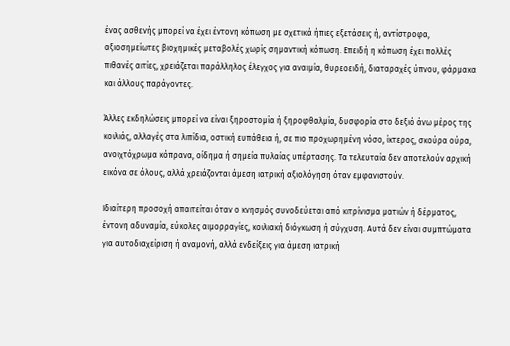ένας ασθενής μπορεί να έχει έντονη κόπωση με σχετικά ήπιες εξετάσεις ή, αντίστροφα, αξιοσημείωτες βιοχημικές μεταβολές χωρίς σημαντική κόπωση. Επειδή η κόπωση έχει πολλές πιθανές αιτίες, χρειάζεται παράλληλος έλεγχος για αναιμία, θυρεοειδή, διαταραχές ύπνου, φάρμακα και άλλους παράγοντες.

Άλλες εκδηλώσεις μπορεί να είναι ξηροστομία ή ξηροφθαλμία, δυσφορία στο δεξιό άνω μέρος της κοιλιάς, αλλαγές στα λιπίδια, οστική ευπάθεια ή, σε πιο προχωρημένη νόσο, ίκτερος, σκούρα ούρα, ανοιχτόχρωμα κόπρανα, οίδημα ή σημεία πυλαίας υπέρτασης. Τα τελευταία δεν αποτελούν αρχική εικόνα σε όλους, αλλά χρειάζονται άμεση ιατρική αξιολόγηση όταν εμφανιστούν.

Ιδιαίτερη προσοχή απαιτείται όταν ο κνησμός συνοδεύεται από κιτρίνισμα ματιών ή δέρματος, έντονη αδυναμία, εύκολες αιμορραγίες, κοιλιακή διόγκωση ή σύγχυση. Αυτά δεν είναι συμπτώματα για αυτοδιαχείριση ή αναμονή, αλλά ενδείξεις για άμεση ιατρική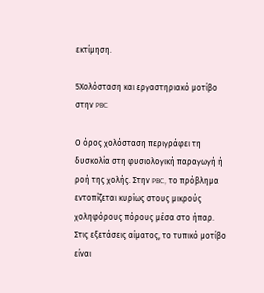εκτίμηση.

5Χολόσταση και εργαστηριακό μοτίβο στην PBC

Ο όρος χολόσταση περιγράφει τη δυσκολία στη φυσιολογική παραγωγή ή ροή της χολής. Στην PBC, το πρόβλημα εντοπίζεται κυρίως στους μικρούς χοληφόρους πόρους μέσα στο ήπαρ. Στις εξετάσεις αίματος, το τυπικό μοτίβο είναι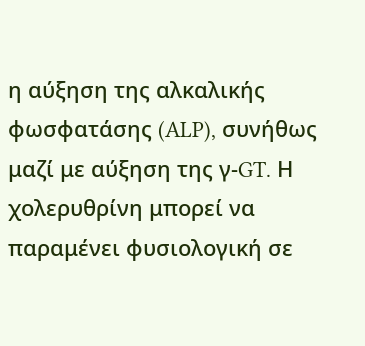η αύξηση της αλκαλικής φωσφατάσης (ALP), συνήθως μαζί με αύξηση της γ-GT. Η χολερυθρίνη μπορεί να παραμένει φυσιολογική σε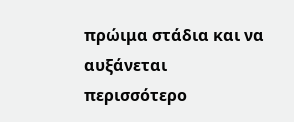πρώιμα στάδια και να αυξάνεται περισσότερο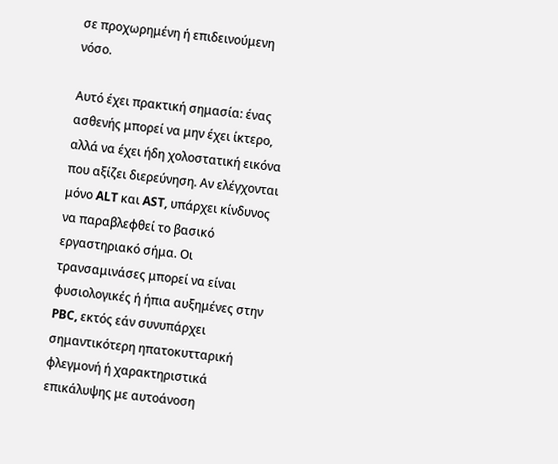σε προχωρημένη ή επιδεινούμενη νόσο.

Αυτό έχει πρακτική σημασία: ένας ασθενής μπορεί να μην έχει ίκτερο, αλλά να έχει ήδη χολοστατική εικόνα που αξίζει διερεύνηση. Αν ελέγχονται μόνο ALT και AST, υπάρχει κίνδυνος να παραβλεφθεί το βασικό εργαστηριακό σήμα. Οι τρανσαμινάσες μπορεί να είναι φυσιολογικές ή ήπια αυξημένες στην PBC, εκτός εάν συνυπάρχει σημαντικότερη ηπατοκυτταρική φλεγμονή ή χαρακτηριστικά επικάλυψης με αυτοάνοση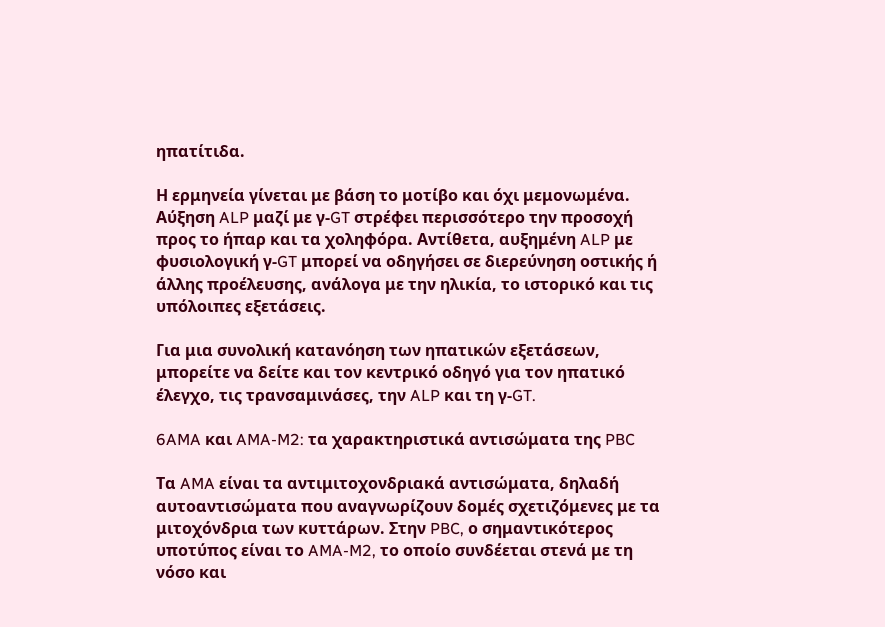ηπατίτιδα.

Η ερμηνεία γίνεται με βάση το μοτίβο και όχι μεμονωμένα. Αύξηση ALP μαζί με γ-GT στρέφει περισσότερο την προσοχή προς το ήπαρ και τα χοληφόρα. Αντίθετα, αυξημένη ALP με φυσιολογική γ-GT μπορεί να οδηγήσει σε διερεύνηση οστικής ή άλλης προέλευσης, ανάλογα με την ηλικία, το ιστορικό και τις υπόλοιπες εξετάσεις.

Για μια συνολική κατανόηση των ηπατικών εξετάσεων, μπορείτε να δείτε και τον κεντρικό οδηγό για τον ηπατικό έλεγχο, τις τρανσαμινάσες, την ALP και τη γ-GT.

6AMA και AMA-M2: τα χαρακτηριστικά αντισώματα της PBC

Τα AMA είναι τα αντιμιτοχονδριακά αντισώματα, δηλαδή αυτοαντισώματα που αναγνωρίζουν δομές σχετιζόμενες με τα μιτοχόνδρια των κυττάρων. Στην PBC, ο σημαντικότερος υποτύπος είναι το AMA-M2, το οποίο συνδέεται στενά με τη νόσο και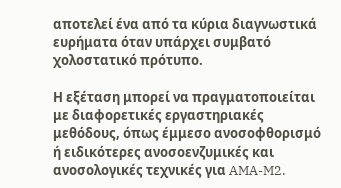αποτελεί ένα από τα κύρια διαγνωστικά ευρήματα όταν υπάρχει συμβατό χολοστατικό πρότυπο.

Η εξέταση μπορεί να πραγματοποιείται με διαφορετικές εργαστηριακές μεθόδους, όπως έμμεσο ανοσοφθορισμό ή ειδικότερες ανοσοενζυμικές και ανοσολογικές τεχνικές για AMA-M2.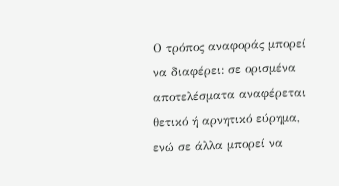Ο τρόπος αναφοράς μπορεί να διαφέρει: σε ορισμένα αποτελέσματα αναφέρεται θετικό ή αρνητικό εύρημα, ενώ σε άλλα μπορεί να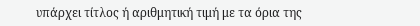υπάρχει τίτλος ή αριθμητική τιμή με τα όρια της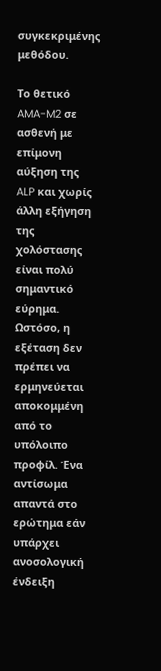συγκεκριμένης μεθόδου.

Το θετικό AMA-M2 σε ασθενή με επίμονη αύξηση της ALP και χωρίς άλλη εξήγηση της χολόστασης είναι πολύ σημαντικό εύρημα. Ωστόσο, η εξέταση δεν πρέπει να ερμηνεύεται αποκομμένη από το υπόλοιπο προφίλ. Ένα αντίσωμα απαντά στο ερώτημα εάν υπάρχει ανοσολογική ένδειξη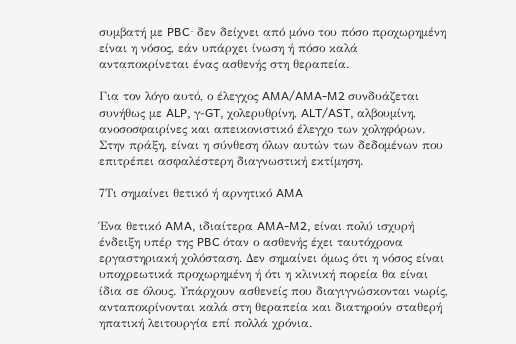συμβατή με PBC· δεν δείχνει από μόνο του πόσο προχωρημένη είναι η νόσος, εάν υπάρχει ίνωση ή πόσο καλά ανταποκρίνεται ένας ασθενής στη θεραπεία.

Για τον λόγο αυτό, ο έλεγχος AMA/AMA-M2 συνδυάζεται συνήθως με ALP, γ-GT, χολερυθρίνη, ALT/AST, αλβουμίνη, ανοσοσφαιρίνες και απεικονιστικό έλεγχο των χοληφόρων. Στην πράξη, είναι η σύνθεση όλων αυτών των δεδομένων που επιτρέπει ασφαλέστερη διαγνωστική εκτίμηση.

7Τι σημαίνει θετικό ή αρνητικό AMA

Ένα θετικό AMA, ιδιαίτερα AMA-M2, είναι πολύ ισχυρή ένδειξη υπέρ της PBC όταν ο ασθενής έχει ταυτόχρονα εργαστηριακή χολόσταση. Δεν σημαίνει όμως ότι η νόσος είναι υποχρεωτικά προχωρημένη ή ότι η κλινική πορεία θα είναι ίδια σε όλους. Υπάρχουν ασθενείς που διαγιγνώσκονται νωρίς, ανταποκρίνονται καλά στη θεραπεία και διατηρούν σταθερή ηπατική λειτουργία επί πολλά χρόνια.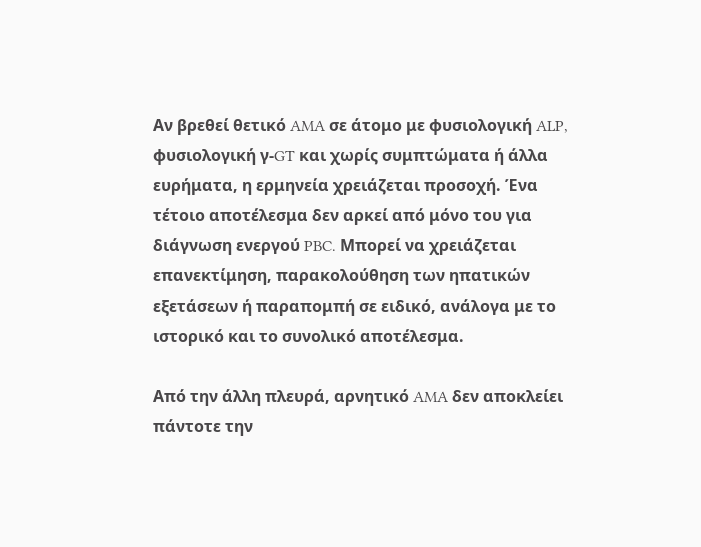Αν βρεθεί θετικό AMA σε άτομο με φυσιολογική ALP, φυσιολογική γ-GT και χωρίς συμπτώματα ή άλλα ευρήματα, η ερμηνεία χρειάζεται προσοχή. Ένα τέτοιο αποτέλεσμα δεν αρκεί από μόνο του για διάγνωση ενεργού PBC. Μπορεί να χρειάζεται επανεκτίμηση, παρακολούθηση των ηπατικών εξετάσεων ή παραπομπή σε ειδικό, ανάλογα με το ιστορικό και το συνολικό αποτέλεσμα.

Από την άλλη πλευρά, αρνητικό AMA δεν αποκλείει πάντοτε την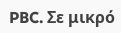PBC. Σε μικρό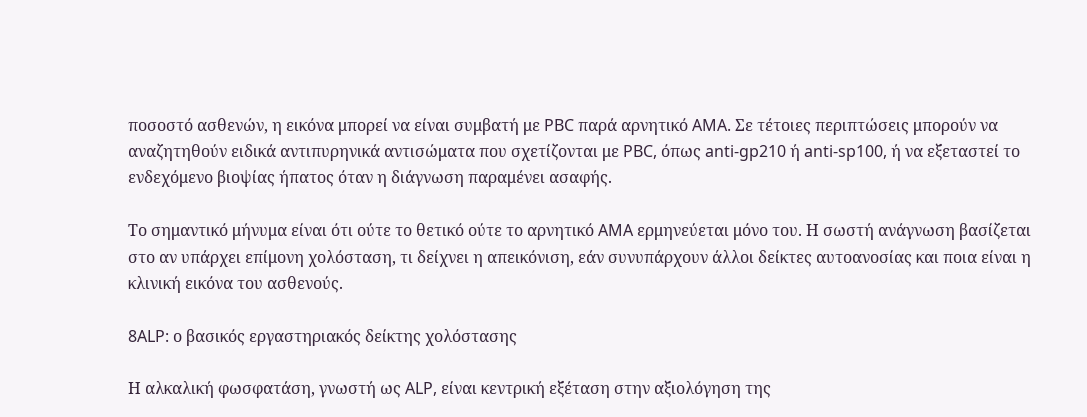ποσοστό ασθενών, η εικόνα μπορεί να είναι συμβατή με PBC παρά αρνητικό AMA. Σε τέτοιες περιπτώσεις μπορούν να αναζητηθούν ειδικά αντιπυρηνικά αντισώματα που σχετίζονται με PBC, όπως anti-gp210 ή anti-sp100, ή να εξεταστεί το ενδεχόμενο βιοψίας ήπατος όταν η διάγνωση παραμένει ασαφής.

Το σημαντικό μήνυμα είναι ότι ούτε το θετικό ούτε το αρνητικό AMA ερμηνεύεται μόνο του. Η σωστή ανάγνωση βασίζεται στο αν υπάρχει επίμονη χολόσταση, τι δείχνει η απεικόνιση, εάν συνυπάρχουν άλλοι δείκτες αυτοανοσίας και ποια είναι η κλινική εικόνα του ασθενούς.

8ALP: ο βασικός εργαστηριακός δείκτης χολόστασης

Η αλκαλική φωσφατάση, γνωστή ως ALP, είναι κεντρική εξέταση στην αξιολόγηση της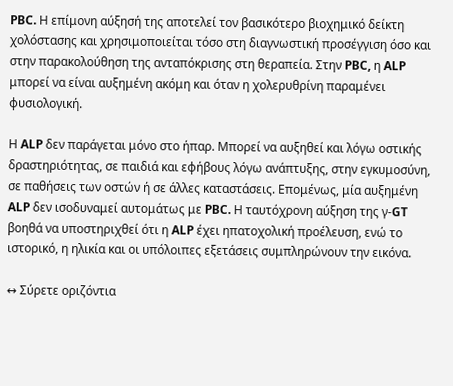PBC. Η επίμονη αύξησή της αποτελεί τον βασικότερο βιοχημικό δείκτη χολόστασης και χρησιμοποιείται τόσο στη διαγνωστική προσέγγιση όσο και στην παρακολούθηση της ανταπόκρισης στη θεραπεία. Στην PBC, η ALP μπορεί να είναι αυξημένη ακόμη και όταν η χολερυθρίνη παραμένει φυσιολογική.

Η ALP δεν παράγεται μόνο στο ήπαρ. Μπορεί να αυξηθεί και λόγω οστικής δραστηριότητας, σε παιδιά και εφήβους λόγω ανάπτυξης, στην εγκυμοσύνη, σε παθήσεις των οστών ή σε άλλες καταστάσεις. Επομένως, μία αυξημένη ALP δεν ισοδυναμεί αυτομάτως με PBC. Η ταυτόχρονη αύξηση της γ-GT βοηθά να υποστηριχθεί ότι η ALP έχει ηπατοχολική προέλευση, ενώ το ιστορικό, η ηλικία και οι υπόλοιπες εξετάσεις συμπληρώνουν την εικόνα.

↔ Σύρετε οριζόντια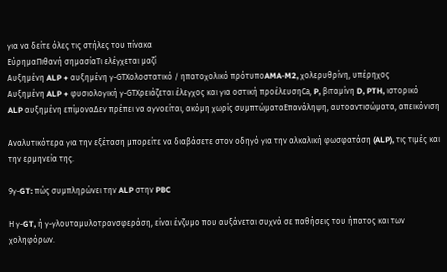για να δείτε όλες τις στήλες του πίνακα
ΕύρημαΠιθανή σημασίαΤι ελέγχεται μαζί
Αυξημένη ALP + αυξημένη γ-GTΧολοστατικό / ηπατοχολικό πρότυποAMA-M2, χολερυθρίνη, υπέρηχος
Αυξημένη ALP + φυσιολογική γ-GTΧρειάζεται έλεγχος και για οστική προέλευσηCa, P, βιταμίνη D, PTH, ιστορικό
ALP αυξημένη επίμοναΔεν πρέπει να αγνοείται, ακόμη χωρίς συμπτώματαΕπανάληψη, αυτοαντισώματα, απεικόνιση

Αναλυτικότερα για την εξέταση μπορείτε να διαβάσετε στον οδηγό για την αλκαλική φωσφατάση (ALP), τις τιμές και την ερμηνεία της.

9γ-GT: πώς συμπληρώνει την ALP στην PBC

Η γ-GT, ή γ-γλουταμυλοτρανσφεράση, είναι ένζυμο που αυξάνεται συχνά σε παθήσεις του ήπατος και των χοληφόρων.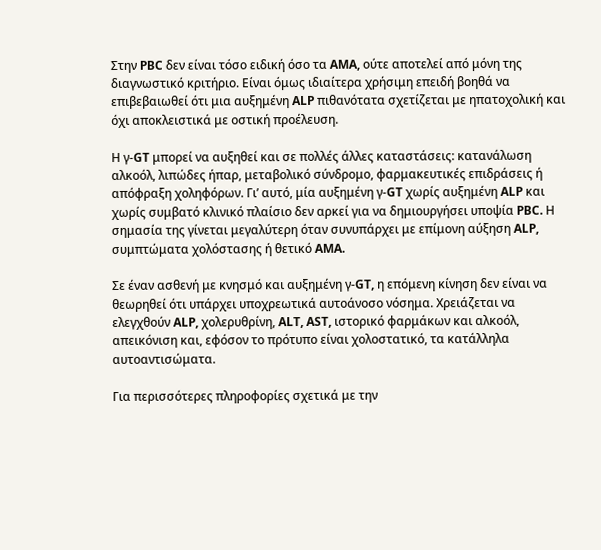Στην PBC δεν είναι τόσο ειδική όσο τα AMA, ούτε αποτελεί από μόνη της διαγνωστικό κριτήριο. Είναι όμως ιδιαίτερα χρήσιμη επειδή βοηθά να επιβεβαιωθεί ότι μια αυξημένη ALP πιθανότατα σχετίζεται με ηπατοχολική και όχι αποκλειστικά με οστική προέλευση.

Η γ-GT μπορεί να αυξηθεί και σε πολλές άλλες καταστάσεις: κατανάλωση αλκοόλ, λιπώδες ήπαρ, μεταβολικό σύνδρομο, φαρμακευτικές επιδράσεις ή απόφραξη χοληφόρων. Γι’ αυτό, μία αυξημένη γ-GT χωρίς αυξημένη ALP και χωρίς συμβατό κλινικό πλαίσιο δεν αρκεί για να δημιουργήσει υποψία PBC. Η σημασία της γίνεται μεγαλύτερη όταν συνυπάρχει με επίμονη αύξηση ALP, συμπτώματα χολόστασης ή θετικό AMA.

Σε έναν ασθενή με κνησμό και αυξημένη γ-GT, η επόμενη κίνηση δεν είναι να θεωρηθεί ότι υπάρχει υποχρεωτικά αυτοάνοσο νόσημα. Χρειάζεται να ελεγχθούν ALP, χολερυθρίνη, ALT, AST, ιστορικό φαρμάκων και αλκοόλ, απεικόνιση και, εφόσον το πρότυπο είναι χολοστατικό, τα κατάλληλα αυτοαντισώματα.

Για περισσότερες πληροφορίες σχετικά με την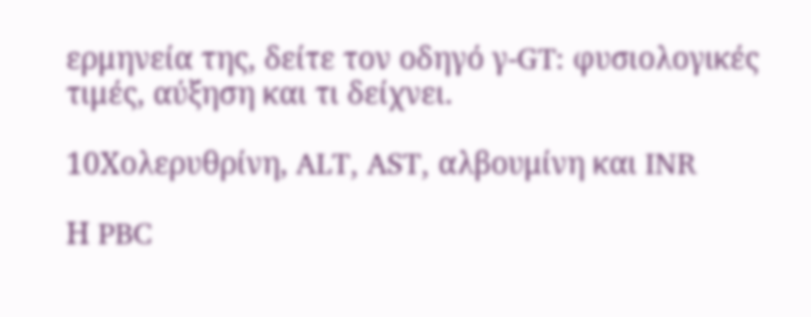ερμηνεία της, δείτε τον οδηγό γ-GT: φυσιολογικές τιμές, αύξηση και τι δείχνει.

10Χολερυθρίνη, ALT, AST, αλβουμίνη και INR

Η PBC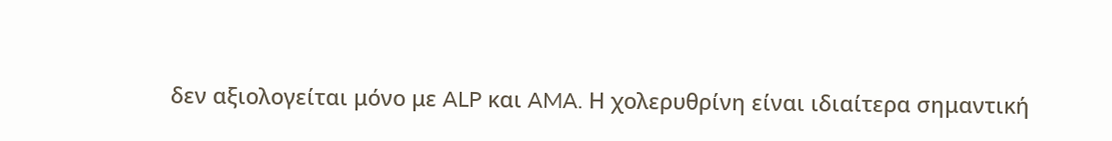δεν αξιολογείται μόνο με ALP και AMA. Η χολερυθρίνη είναι ιδιαίτερα σημαντική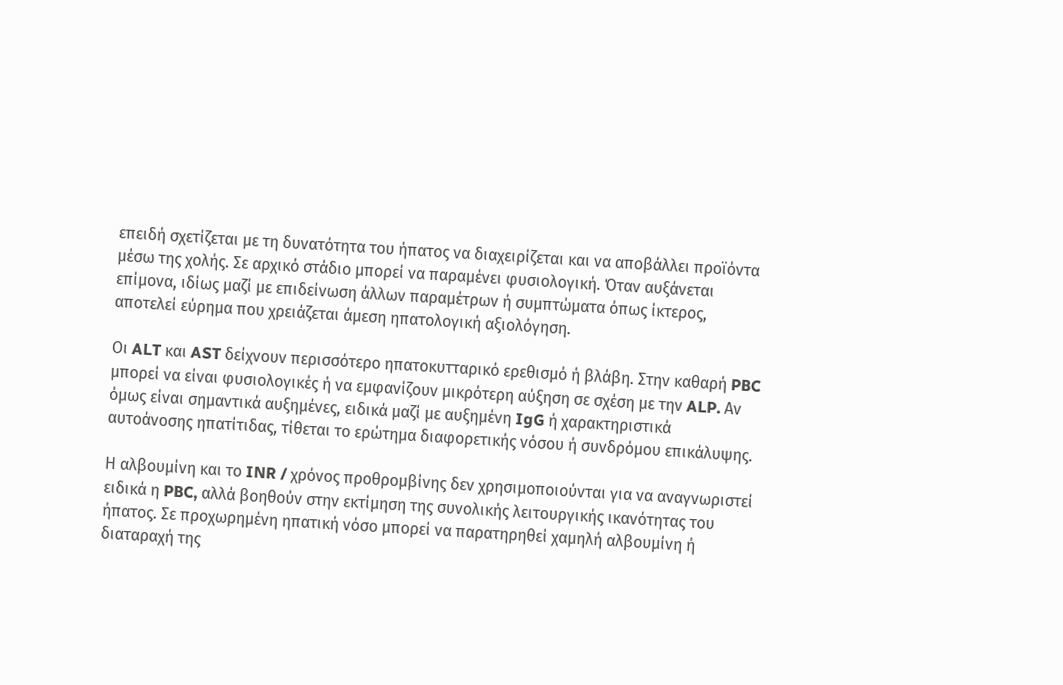επειδή σχετίζεται με τη δυνατότητα του ήπατος να διαχειρίζεται και να αποβάλλει προϊόντα μέσω της χολής. Σε αρχικό στάδιο μπορεί να παραμένει φυσιολογική. Όταν αυξάνεται επίμονα, ιδίως μαζί με επιδείνωση άλλων παραμέτρων ή συμπτώματα όπως ίκτερος, αποτελεί εύρημα που χρειάζεται άμεση ηπατολογική αξιολόγηση.

Οι ALT και AST δείχνουν περισσότερο ηπατοκυτταρικό ερεθισμό ή βλάβη. Στην καθαρή PBC μπορεί να είναι φυσιολογικές ή να εμφανίζουν μικρότερη αύξηση σε σχέση με την ALP. Αν όμως είναι σημαντικά αυξημένες, ειδικά μαζί με αυξημένη IgG ή χαρακτηριστικά αυτοάνοσης ηπατίτιδας, τίθεται το ερώτημα διαφορετικής νόσου ή συνδρόμου επικάλυψης.

Η αλβουμίνη και το INR / χρόνος προθρομβίνης δεν χρησιμοποιούνται για να αναγνωριστεί ειδικά η PBC, αλλά βοηθούν στην εκτίμηση της συνολικής λειτουργικής ικανότητας του ήπατος. Σε προχωρημένη ηπατική νόσο μπορεί να παρατηρηθεί χαμηλή αλβουμίνη ή διαταραχή της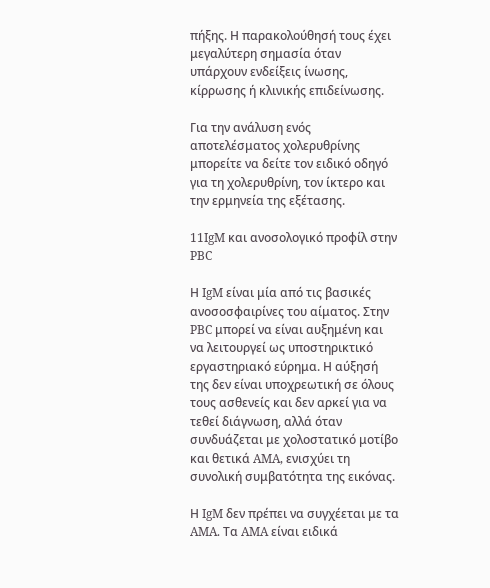πήξης. Η παρακολούθησή τους έχει μεγαλύτερη σημασία όταν υπάρχουν ενδείξεις ίνωσης, κίρρωσης ή κλινικής επιδείνωσης.

Για την ανάλυση ενός αποτελέσματος χολερυθρίνης μπορείτε να δείτε τον ειδικό οδηγό για τη χολερυθρίνη, τον ίκτερο και την ερμηνεία της εξέτασης.

11IgM και ανοσολογικό προφίλ στην PBC

Η IgM είναι μία από τις βασικές ανοσοσφαιρίνες του αίματος. Στην PBC μπορεί να είναι αυξημένη και να λειτουργεί ως υποστηρικτικό εργαστηριακό εύρημα. Η αύξησή της δεν είναι υποχρεωτική σε όλους τους ασθενείς και δεν αρκεί για να τεθεί διάγνωση, αλλά όταν συνδυάζεται με χολοστατικό μοτίβο και θετικά AMA, ενισχύει τη συνολική συμβατότητα της εικόνας.

Η IgM δεν πρέπει να συγχέεται με τα AMA. Τα AMA είναι ειδικά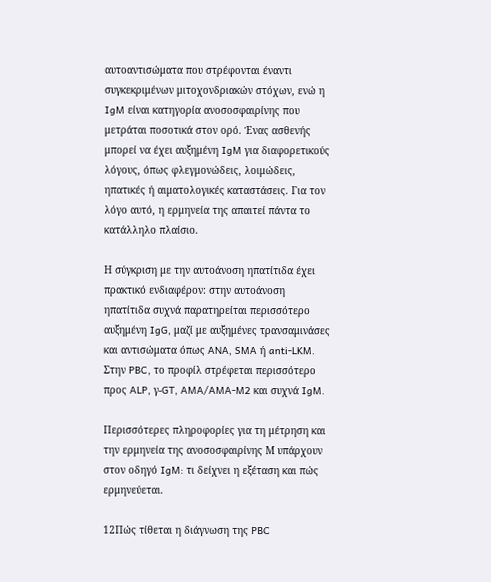αυτοαντισώματα που στρέφονται έναντι συγκεκριμένων μιτοχονδριακών στόχων, ενώ η IgM είναι κατηγορία ανοσοσφαιρίνης που μετράται ποσοτικά στον ορό. Ένας ασθενής μπορεί να έχει αυξημένη IgM για διαφορετικούς λόγους, όπως φλεγμονώδεις, λοιμώδεις, ηπατικές ή αιματολογικές καταστάσεις. Για τον λόγο αυτό, η ερμηνεία της απαιτεί πάντα το κατάλληλο πλαίσιο.

Η σύγκριση με την αυτοάνοση ηπατίτιδα έχει πρακτικό ενδιαφέρον: στην αυτοάνοση ηπατίτιδα συχνά παρατηρείται περισσότερο αυξημένη IgG, μαζί με αυξημένες τρανσαμινάσες και αντισώματα όπως ANA, SMA ή anti-LKM. Στην PBC, το προφίλ στρέφεται περισσότερο προς ALP, γ-GT, AMA/AMA-M2 και συχνά IgM.

Περισσότερες πληροφορίες για τη μέτρηση και την ερμηνεία της ανοσοσφαιρίνης Μ υπάρχουν στον οδηγό IgM: τι δείχνει η εξέταση και πώς ερμηνεύεται.

12Πώς τίθεται η διάγνωση της PBC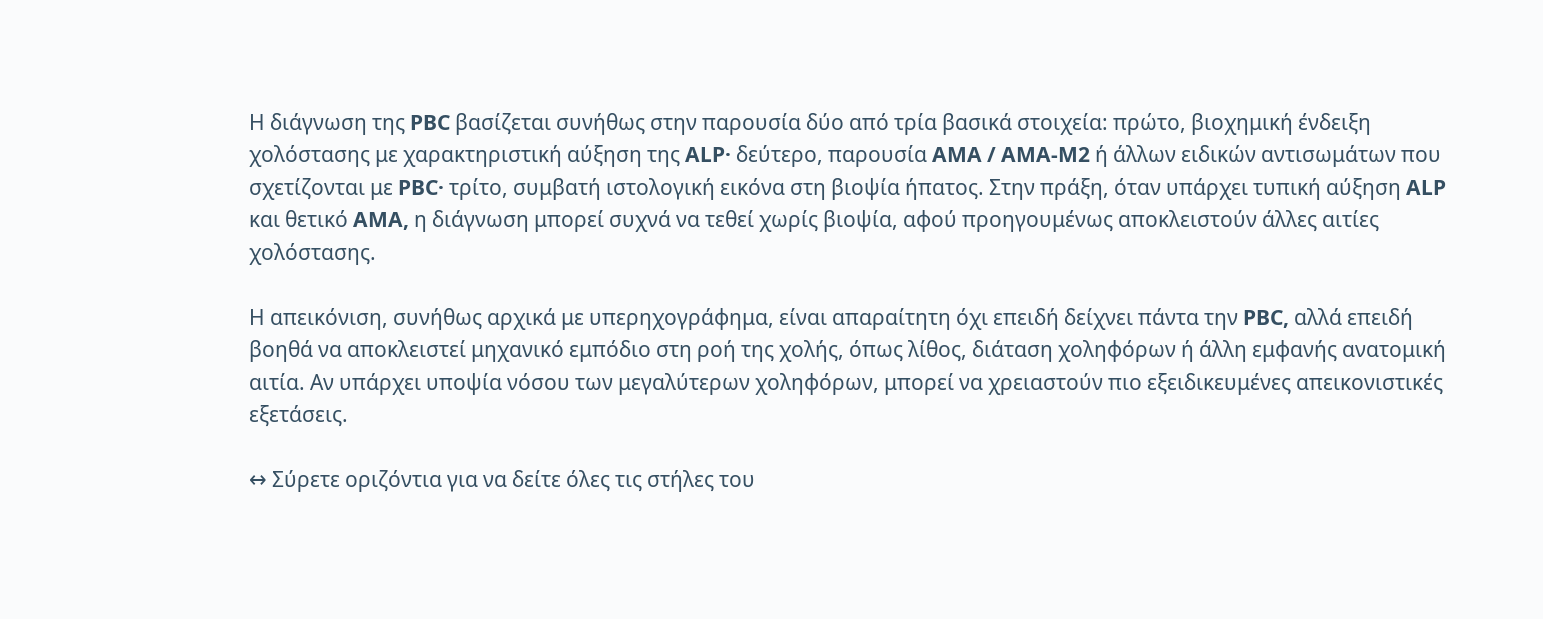Η διάγνωση της PBC βασίζεται συνήθως στην παρουσία δύο από τρία βασικά στοιχεία: πρώτο, βιοχημική ένδειξη χολόστασης με χαρακτηριστική αύξηση της ALP· δεύτερο, παρουσία AMA / AMA-M2 ή άλλων ειδικών αντισωμάτων που σχετίζονται με PBC· τρίτο, συμβατή ιστολογική εικόνα στη βιοψία ήπατος. Στην πράξη, όταν υπάρχει τυπική αύξηση ALP και θετικό AMA, η διάγνωση μπορεί συχνά να τεθεί χωρίς βιοψία, αφού προηγουμένως αποκλειστούν άλλες αιτίες χολόστασης.

Η απεικόνιση, συνήθως αρχικά με υπερηχογράφημα, είναι απαραίτητη όχι επειδή δείχνει πάντα την PBC, αλλά επειδή βοηθά να αποκλειστεί μηχανικό εμπόδιο στη ροή της χολής, όπως λίθος, διάταση χοληφόρων ή άλλη εμφανής ανατομική αιτία. Αν υπάρχει υποψία νόσου των μεγαλύτερων χοληφόρων, μπορεί να χρειαστούν πιο εξειδικευμένες απεικονιστικές εξετάσεις.

↔ Σύρετε οριζόντια για να δείτε όλες τις στήλες του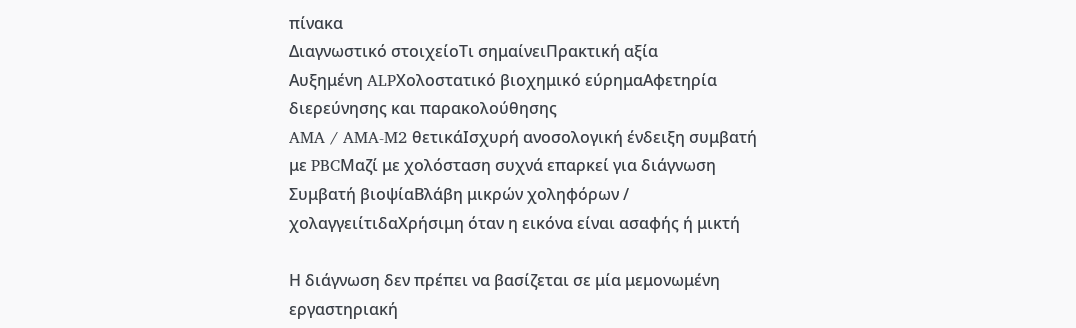πίνακα
Διαγνωστικό στοιχείοΤι σημαίνειΠρακτική αξία
Αυξημένη ALPΧολοστατικό βιοχημικό εύρημαΑφετηρία διερεύνησης και παρακολούθησης
AMA / AMA-M2 θετικάΙσχυρή ανοσολογική ένδειξη συμβατή με PBCΜαζί με χολόσταση συχνά επαρκεί για διάγνωση
Συμβατή βιοψίαΒλάβη μικρών χοληφόρων / χολαγγειίτιδαΧρήσιμη όταν η εικόνα είναι ασαφής ή μικτή

Η διάγνωση δεν πρέπει να βασίζεται σε μία μεμονωμένη εργαστηριακή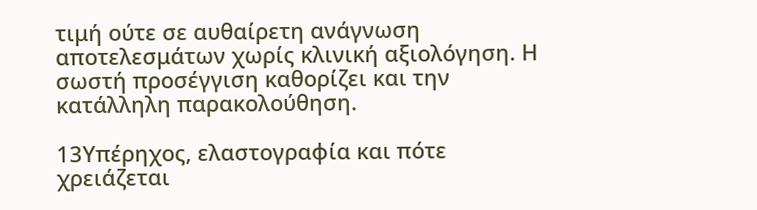τιμή ούτε σε αυθαίρετη ανάγνωση αποτελεσμάτων χωρίς κλινική αξιολόγηση. Η σωστή προσέγγιση καθορίζει και την κατάλληλη παρακολούθηση.

13Υπέρηχος, ελαστογραφία και πότε χρειάζεται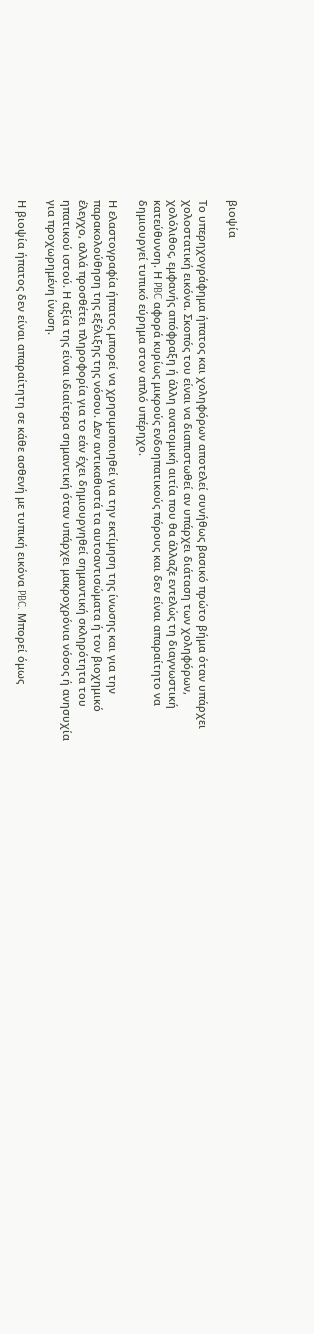βιοψία

Το υπερηχογράφημα ήπατος και χοληφόρων αποτελεί συνήθως βασικό πρώτο βήμα όταν υπάρχει χολοστατική εικόνα. Σκοπός του είναι να διαπιστωθεί αν υπάρχει διάταση των χοληφόρων, χολόλιθος, εμφανής απόφραξη ή άλλη ανατομική αιτία που θα άλλαζε εντελώς τη διαγνωστική κατεύθυνση. Η PBC αφορά κυρίως μικρούς ενδοηπατικούς πόρους και δεν είναι απαραίτητο να δημιουργεί τυπικό εύρημα στον απλό υπέρηχο.

Η ελαστογραφία ήπατος μπορεί να χρησιμοποιηθεί για την εκτίμηση της ίνωσης και για την παρακολούθηση της εξέλιξης της νόσου. Δεν αντικαθιστά τα αυτοαντισώματα ή τον βιοχημικό έλεγχο, αλλά προσθέτει πληροφορία για το εάν έχει δημιουργηθεί σημαντική σκληρότητα του ηπατικού ιστού. Η αξία της είναι ιδιαίτερα σημαντική όταν υπάρχει μακροχρόνια νόσος ή ανησυχία για προχωρημένη ίνωση.

Η βιοψία ήπατος δεν είναι απαραίτητη σε κάθε ασθενή με τυπική εικόνα PBC. Μπορεί όμως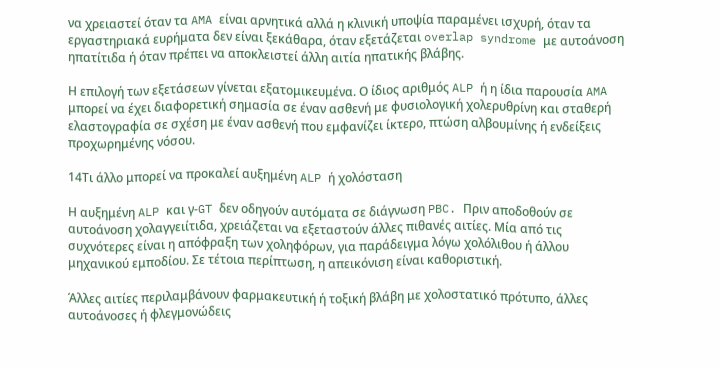να χρειαστεί όταν τα AMA είναι αρνητικά αλλά η κλινική υποψία παραμένει ισχυρή, όταν τα εργαστηριακά ευρήματα δεν είναι ξεκάθαρα, όταν εξετάζεται overlap syndrome με αυτοάνοση ηπατίτιδα ή όταν πρέπει να αποκλειστεί άλλη αιτία ηπατικής βλάβης.

Η επιλογή των εξετάσεων γίνεται εξατομικευμένα. Ο ίδιος αριθμός ALP ή η ίδια παρουσία AMA μπορεί να έχει διαφορετική σημασία σε έναν ασθενή με φυσιολογική χολερυθρίνη και σταθερή ελαστογραφία σε σχέση με έναν ασθενή που εμφανίζει ίκτερο, πτώση αλβουμίνης ή ενδείξεις προχωρημένης νόσου.

14Τι άλλο μπορεί να προκαλεί αυξημένη ALP ή χολόσταση

Η αυξημένη ALP και γ-GT δεν οδηγούν αυτόματα σε διάγνωση PBC. Πριν αποδοθούν σε αυτοάνοση χολαγγειίτιδα, χρειάζεται να εξεταστούν άλλες πιθανές αιτίες. Μία από τις συχνότερες είναι η απόφραξη των χοληφόρων, για παράδειγμα λόγω χολόλιθου ή άλλου μηχανικού εμποδίου. Σε τέτοια περίπτωση, η απεικόνιση είναι καθοριστική.

Άλλες αιτίες περιλαμβάνουν φαρμακευτική ή τοξική βλάβη με χολοστατικό πρότυπο, άλλες αυτοάνοσες ή φλεγμονώδεις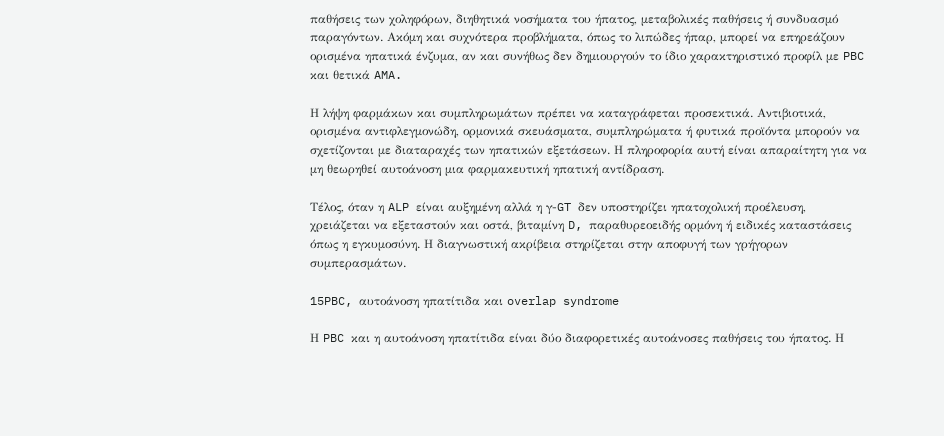παθήσεις των χοληφόρων, διηθητικά νοσήματα του ήπατος, μεταβολικές παθήσεις ή συνδυασμό παραγόντων. Ακόμη και συχνότερα προβλήματα, όπως το λιπώδες ήπαρ, μπορεί να επηρεάζουν ορισμένα ηπατικά ένζυμα, αν και συνήθως δεν δημιουργούν το ίδιο χαρακτηριστικό προφίλ με PBC και θετικά AMA.

Η λήψη φαρμάκων και συμπληρωμάτων πρέπει να καταγράφεται προσεκτικά. Αντιβιοτικά, ορισμένα αντιφλεγμονώδη, ορμονικά σκευάσματα, συμπληρώματα ή φυτικά προϊόντα μπορούν να σχετίζονται με διαταραχές των ηπατικών εξετάσεων. Η πληροφορία αυτή είναι απαραίτητη για να μη θεωρηθεί αυτοάνοση μια φαρμακευτική ηπατική αντίδραση.

Τέλος, όταν η ALP είναι αυξημένη αλλά η γ-GT δεν υποστηρίζει ηπατοχολική προέλευση, χρειάζεται να εξεταστούν και οστά, βιταμίνη D, παραθυρεοειδής ορμόνη ή ειδικές καταστάσεις όπως η εγκυμοσύνη. Η διαγνωστική ακρίβεια στηρίζεται στην αποφυγή των γρήγορων συμπερασμάτων.

15PBC, αυτοάνοση ηπατίτιδα και overlap syndrome

Η PBC και η αυτοάνοση ηπατίτιδα είναι δύο διαφορετικές αυτοάνοσες παθήσεις του ήπατος. Η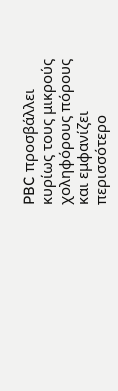PBC προσβάλλει κυρίως τους μικρούς χοληφόρους πόρους και εμφανίζει περισσότερο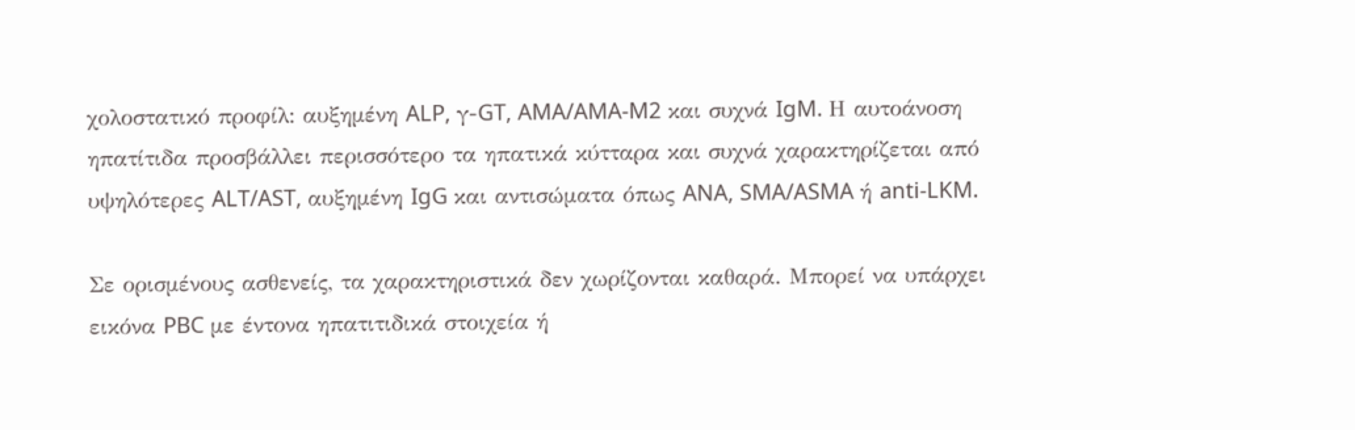χολοστατικό προφίλ: αυξημένη ALP, γ-GT, AMA/AMA-M2 και συχνά IgM. Η αυτοάνοση ηπατίτιδα προσβάλλει περισσότερο τα ηπατικά κύτταρα και συχνά χαρακτηρίζεται από υψηλότερες ALT/AST, αυξημένη IgG και αντισώματα όπως ANA, SMA/ASMA ή anti-LKM.

Σε ορισμένους ασθενείς, τα χαρακτηριστικά δεν χωρίζονται καθαρά. Μπορεί να υπάρχει εικόνα PBC με έντονα ηπατιτιδικά στοιχεία ή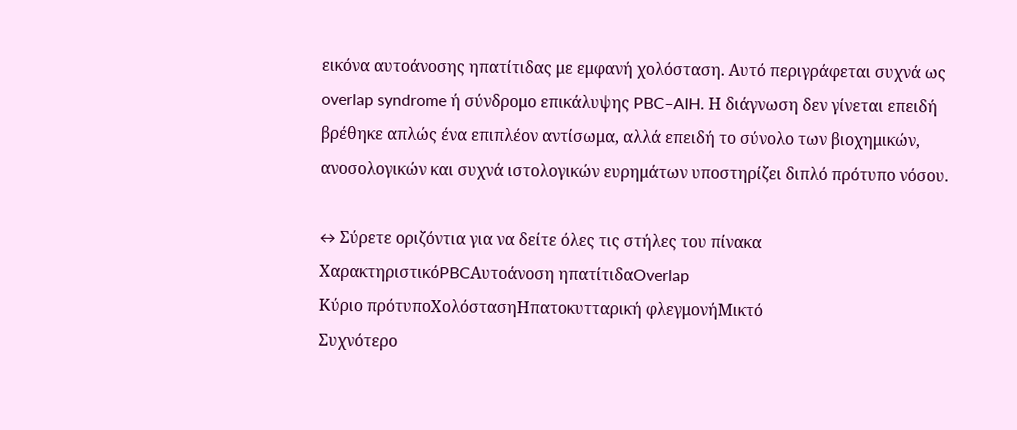εικόνα αυτοάνοσης ηπατίτιδας με εμφανή χολόσταση. Αυτό περιγράφεται συχνά ως overlap syndrome ή σύνδρομο επικάλυψης PBC–AIH. Η διάγνωση δεν γίνεται επειδή βρέθηκε απλώς ένα επιπλέον αντίσωμα, αλλά επειδή το σύνολο των βιοχημικών, ανοσολογικών και συχνά ιστολογικών ευρημάτων υποστηρίζει διπλό πρότυπο νόσου.

↔ Σύρετε οριζόντια για να δείτε όλες τις στήλες του πίνακα
ΧαρακτηριστικόPBCΑυτοάνοση ηπατίτιδαOverlap
Κύριο πρότυποΧολόστασηΗπατοκυτταρική φλεγμονήΜικτό
Συχνότερο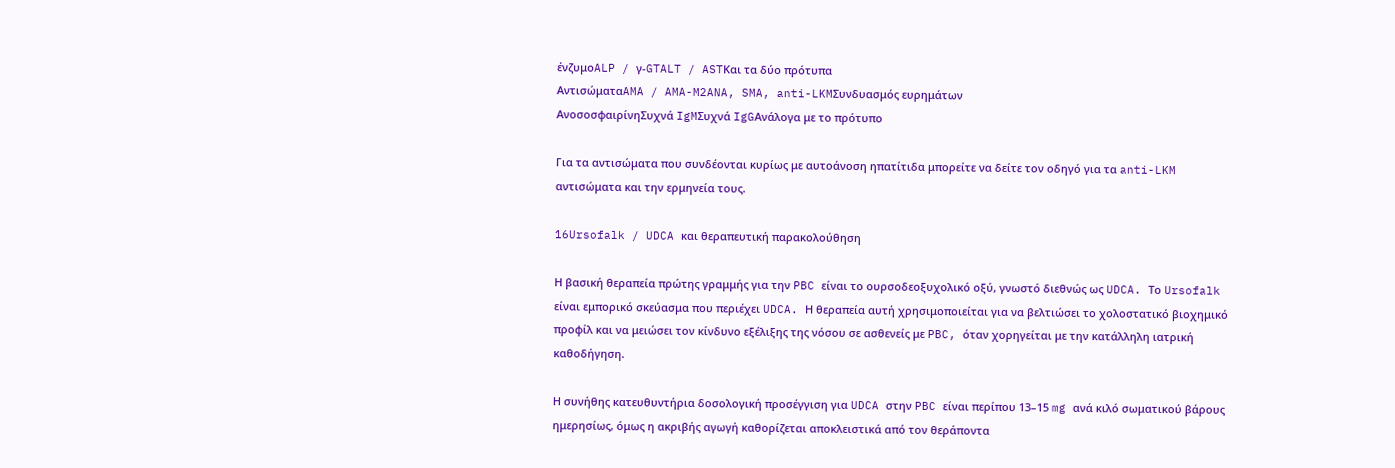ένζυμοALP / γ-GTALT / ASTΚαι τα δύο πρότυπα
ΑντισώματαAMA / AMA-M2ANA, SMA, anti-LKMΣυνδυασμός ευρημάτων
ΑνοσοσφαιρίνηΣυχνά IgMΣυχνά IgGΑνάλογα με το πρότυπο

Για τα αντισώματα που συνδέονται κυρίως με αυτοάνοση ηπατίτιδα μπορείτε να δείτε τον οδηγό για τα anti-LKM αντισώματα και την ερμηνεία τους.

16Ursofalk / UDCA και θεραπευτική παρακολούθηση

Η βασική θεραπεία πρώτης γραμμής για την PBC είναι το ουρσοδεοξυχολικό οξύ, γνωστό διεθνώς ως UDCA. Το Ursofalk είναι εμπορικό σκεύασμα που περιέχει UDCA. Η θεραπεία αυτή χρησιμοποιείται για να βελτιώσει το χολοστατικό βιοχημικό προφίλ και να μειώσει τον κίνδυνο εξέλιξης της νόσου σε ασθενείς με PBC, όταν χορηγείται με την κατάλληλη ιατρική καθοδήγηση.

Η συνήθης κατευθυντήρια δοσολογική προσέγγιση για UDCA στην PBC είναι περίπου 13–15 mg ανά κιλό σωματικού βάρους ημερησίως, όμως η ακριβής αγωγή καθορίζεται αποκλειστικά από τον θεράποντα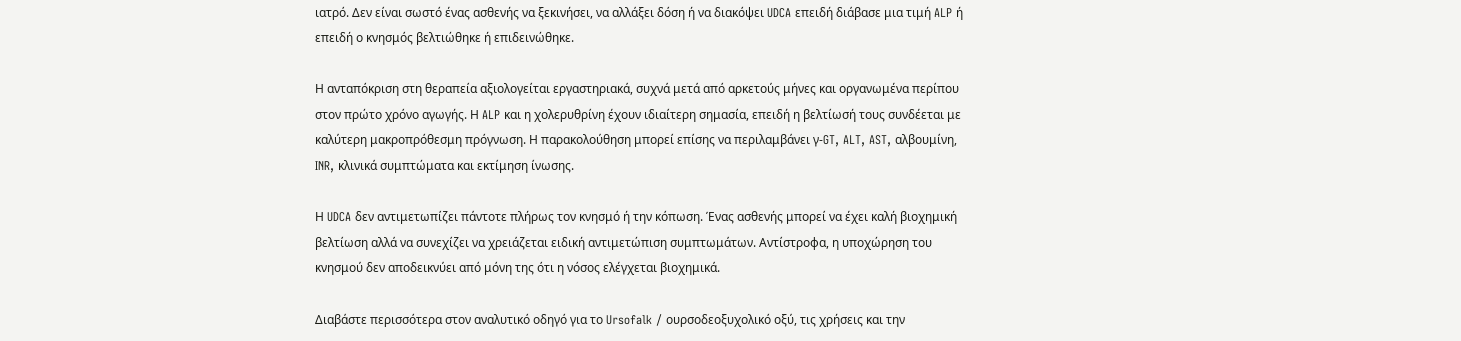ιατρό. Δεν είναι σωστό ένας ασθενής να ξεκινήσει, να αλλάξει δόση ή να διακόψει UDCA επειδή διάβασε μια τιμή ALP ή επειδή ο κνησμός βελτιώθηκε ή επιδεινώθηκε.

Η ανταπόκριση στη θεραπεία αξιολογείται εργαστηριακά, συχνά μετά από αρκετούς μήνες και οργανωμένα περίπου στον πρώτο χρόνο αγωγής. Η ALP και η χολερυθρίνη έχουν ιδιαίτερη σημασία, επειδή η βελτίωσή τους συνδέεται με καλύτερη μακροπρόθεσμη πρόγνωση. Η παρακολούθηση μπορεί επίσης να περιλαμβάνει γ-GT, ALT, AST, αλβουμίνη, INR, κλινικά συμπτώματα και εκτίμηση ίνωσης.

Η UDCA δεν αντιμετωπίζει πάντοτε πλήρως τον κνησμό ή την κόπωση. Ένας ασθενής μπορεί να έχει καλή βιοχημική βελτίωση αλλά να συνεχίζει να χρειάζεται ειδική αντιμετώπιση συμπτωμάτων. Αντίστροφα, η υποχώρηση του κνησμού δεν αποδεικνύει από μόνη της ότι η νόσος ελέγχεται βιοχημικά.

Διαβάστε περισσότερα στον αναλυτικό οδηγό για το Ursofalk / ουρσοδεοξυχολικό οξύ, τις χρήσεις και την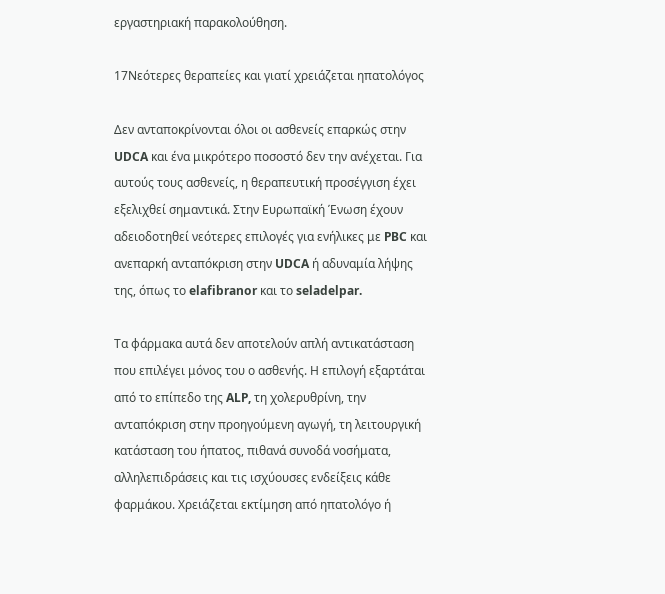εργαστηριακή παρακολούθηση.

17Νεότερες θεραπείες και γιατί χρειάζεται ηπατολόγος

Δεν ανταποκρίνονται όλοι οι ασθενείς επαρκώς στην UDCA και ένα μικρότερο ποσοστό δεν την ανέχεται. Για αυτούς τους ασθενείς, η θεραπευτική προσέγγιση έχει εξελιχθεί σημαντικά. Στην Ευρωπαϊκή Ένωση έχουν αδειοδοτηθεί νεότερες επιλογές για ενήλικες με PBC και ανεπαρκή ανταπόκριση στην UDCA ή αδυναμία λήψης της, όπως το elafibranor και το seladelpar.

Τα φάρμακα αυτά δεν αποτελούν απλή αντικατάσταση που επιλέγει μόνος του ο ασθενής. Η επιλογή εξαρτάται από το επίπεδο της ALP, τη χολερυθρίνη, την ανταπόκριση στην προηγούμενη αγωγή, τη λειτουργική κατάσταση του ήπατος, πιθανά συνοδά νοσήματα, αλληλεπιδράσεις και τις ισχύουσες ενδείξεις κάθε φαρμάκου. Χρειάζεται εκτίμηση από ηπατολόγο ή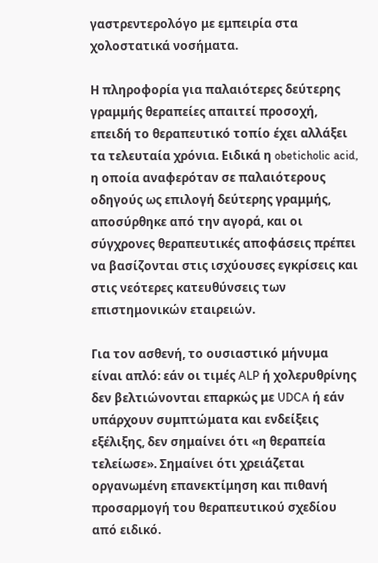γαστρεντερολόγο με εμπειρία στα χολοστατικά νοσήματα.

Η πληροφορία για παλαιότερες δεύτερης γραμμής θεραπείες απαιτεί προσοχή, επειδή το θεραπευτικό τοπίο έχει αλλάξει τα τελευταία χρόνια. Ειδικά η obeticholic acid, η οποία αναφερόταν σε παλαιότερους οδηγούς ως επιλογή δεύτερης γραμμής, αποσύρθηκε από την αγορά, και οι σύγχρονες θεραπευτικές αποφάσεις πρέπει να βασίζονται στις ισχύουσες εγκρίσεις και στις νεότερες κατευθύνσεις των επιστημονικών εταιρειών.

Για τον ασθενή, το ουσιαστικό μήνυμα είναι απλό: εάν οι τιμές ALP ή χολερυθρίνης δεν βελτιώνονται επαρκώς με UDCA ή εάν υπάρχουν συμπτώματα και ενδείξεις εξέλιξης, δεν σημαίνει ότι «η θεραπεία τελείωσε». Σημαίνει ότι χρειάζεται οργανωμένη επανεκτίμηση και πιθανή προσαρμογή του θεραπευτικού σχεδίου από ειδικό.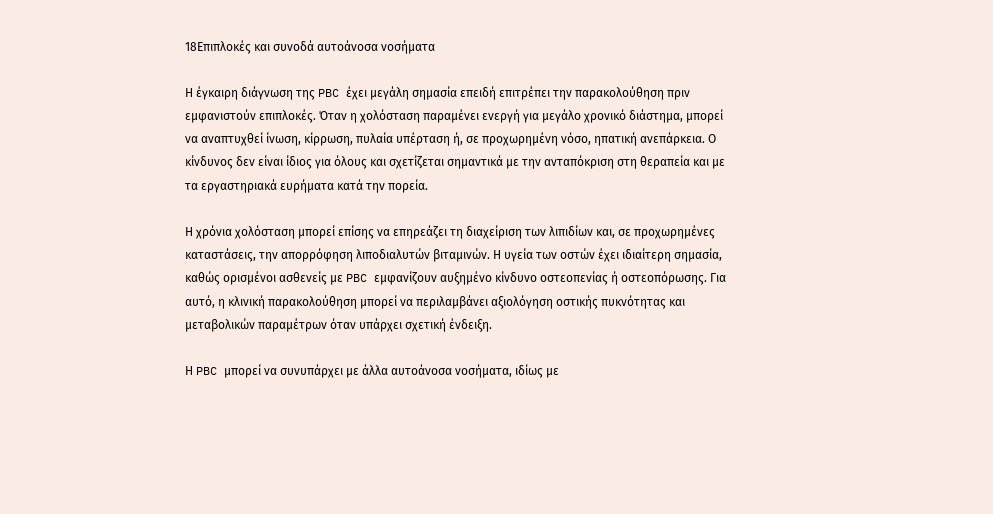18Επιπλοκές και συνοδά αυτοάνοσα νοσήματα

Η έγκαιρη διάγνωση της PBC έχει μεγάλη σημασία επειδή επιτρέπει την παρακολούθηση πριν εμφανιστούν επιπλοκές. Όταν η χολόσταση παραμένει ενεργή για μεγάλο χρονικό διάστημα, μπορεί να αναπτυχθεί ίνωση, κίρρωση, πυλαία υπέρταση ή, σε προχωρημένη νόσο, ηπατική ανεπάρκεια. Ο κίνδυνος δεν είναι ίδιος για όλους και σχετίζεται σημαντικά με την ανταπόκριση στη θεραπεία και με τα εργαστηριακά ευρήματα κατά την πορεία.

Η χρόνια χολόσταση μπορεί επίσης να επηρεάζει τη διαχείριση των λιπιδίων και, σε προχωρημένες καταστάσεις, την απορρόφηση λιποδιαλυτών βιταμινών. Η υγεία των οστών έχει ιδιαίτερη σημασία, καθώς ορισμένοι ασθενείς με PBC εμφανίζουν αυξημένο κίνδυνο οστεοπενίας ή οστεοπόρωσης. Για αυτό, η κλινική παρακολούθηση μπορεί να περιλαμβάνει αξιολόγηση οστικής πυκνότητας και μεταβολικών παραμέτρων όταν υπάρχει σχετική ένδειξη.

Η PBC μπορεί να συνυπάρχει με άλλα αυτοάνοσα νοσήματα, ιδίως με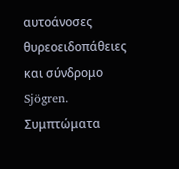αυτοάνοσες θυρεοειδοπάθειες και σύνδρομο Sjögren. Συμπτώματα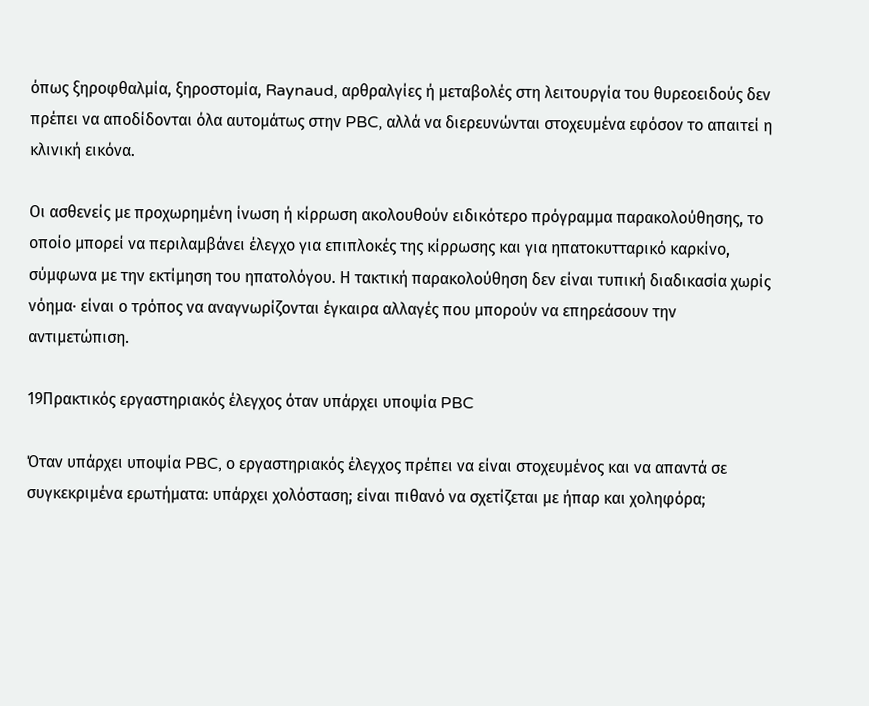όπως ξηροφθαλμία, ξηροστομία, Raynaud, αρθραλγίες ή μεταβολές στη λειτουργία του θυρεοειδούς δεν πρέπει να αποδίδονται όλα αυτομάτως στην PBC, αλλά να διερευνώνται στοχευμένα εφόσον το απαιτεί η κλινική εικόνα.

Οι ασθενείς με προχωρημένη ίνωση ή κίρρωση ακολουθούν ειδικότερο πρόγραμμα παρακολούθησης, το οποίο μπορεί να περιλαμβάνει έλεγχο για επιπλοκές της κίρρωσης και για ηπατοκυτταρικό καρκίνο, σύμφωνα με την εκτίμηση του ηπατολόγου. Η τακτική παρακολούθηση δεν είναι τυπική διαδικασία χωρίς νόημα· είναι ο τρόπος να αναγνωρίζονται έγκαιρα αλλαγές που μπορούν να επηρεάσουν την αντιμετώπιση.

19Πρακτικός εργαστηριακός έλεγχος όταν υπάρχει υποψία PBC

Όταν υπάρχει υποψία PBC, ο εργαστηριακός έλεγχος πρέπει να είναι στοχευμένος και να απαντά σε συγκεκριμένα ερωτήματα: υπάρχει χολόσταση; είναι πιθανό να σχετίζεται με ήπαρ και χοληφόρα;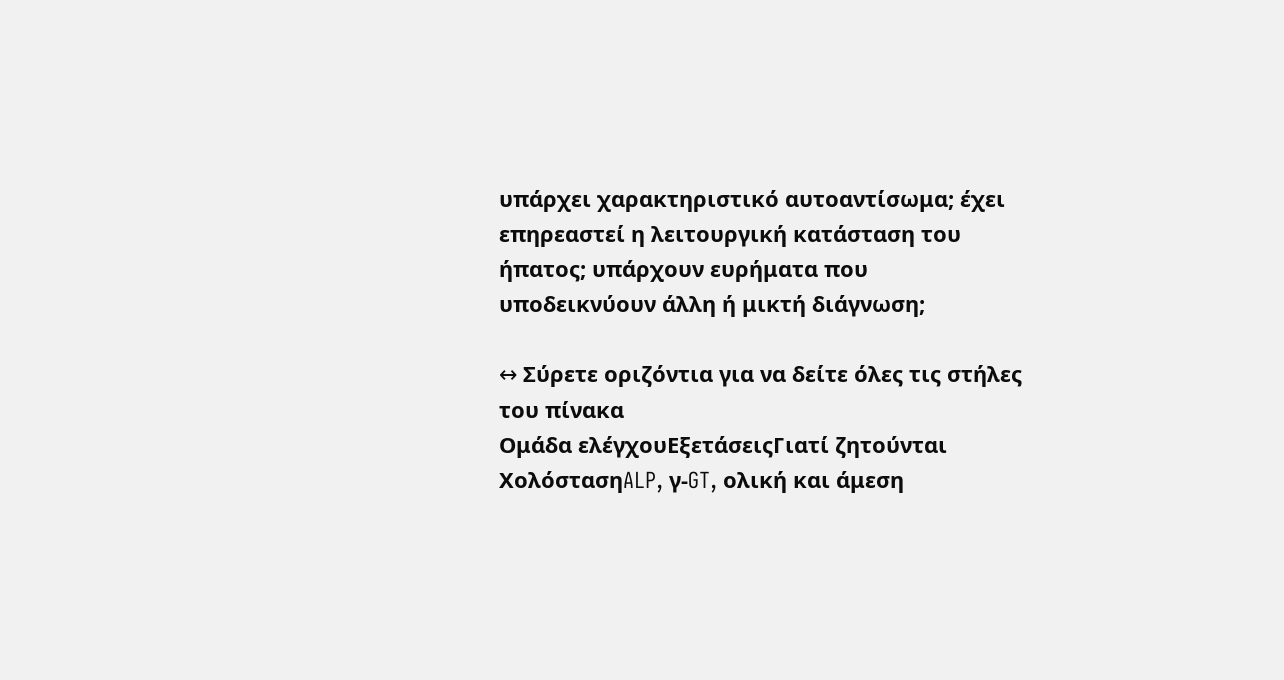υπάρχει χαρακτηριστικό αυτοαντίσωμα; έχει επηρεαστεί η λειτουργική κατάσταση του ήπατος; υπάρχουν ευρήματα που υποδεικνύουν άλλη ή μικτή διάγνωση;

↔ Σύρετε οριζόντια για να δείτε όλες τις στήλες του πίνακα
Ομάδα ελέγχουΕξετάσειςΓιατί ζητούνται
ΧολόστασηALP, γ-GT, ολική και άμεση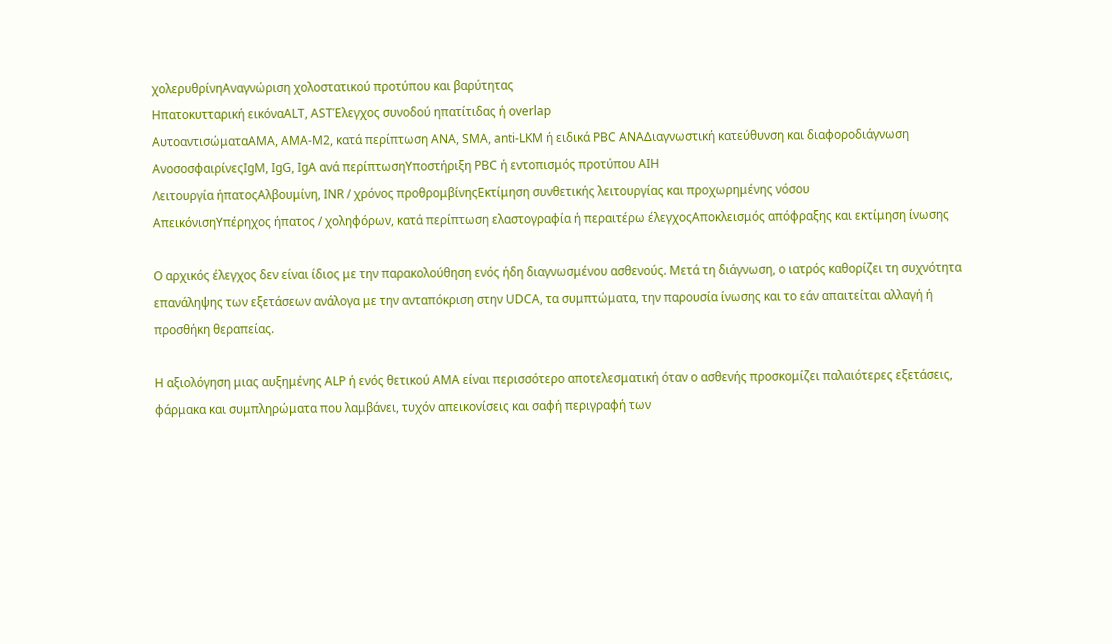χολερυθρίνηΑναγνώριση χολοστατικού προτύπου και βαρύτητας
Ηπατοκυτταρική εικόναALT, ASTΈλεγχος συνοδού ηπατίτιδας ή overlap
ΑυτοαντισώματαAMA, AMA-M2, κατά περίπτωση ANA, SMA, anti-LKM ή ειδικά PBC ANAΔιαγνωστική κατεύθυνση και διαφοροδιάγνωση
ΑνοσοσφαιρίνεςIgM, IgG, IgA ανά περίπτωσηΥποστήριξη PBC ή εντοπισμός προτύπου AIH
Λειτουργία ήπατοςΑλβουμίνη, INR / χρόνος προθρομβίνηςΕκτίμηση συνθετικής λειτουργίας και προχωρημένης νόσου
ΑπεικόνισηΥπέρηχος ήπατος / χοληφόρων, κατά περίπτωση ελαστογραφία ή περαιτέρω έλεγχοςΑποκλεισμός απόφραξης και εκτίμηση ίνωσης

Ο αρχικός έλεγχος δεν είναι ίδιος με την παρακολούθηση ενός ήδη διαγνωσμένου ασθενούς. Μετά τη διάγνωση, ο ιατρός καθορίζει τη συχνότητα επανάληψης των εξετάσεων ανάλογα με την ανταπόκριση στην UDCA, τα συμπτώματα, την παρουσία ίνωσης και το εάν απαιτείται αλλαγή ή προσθήκη θεραπείας.

Η αξιολόγηση μιας αυξημένης ALP ή ενός θετικού AMA είναι περισσότερο αποτελεσματική όταν ο ασθενής προσκομίζει παλαιότερες εξετάσεις, φάρμακα και συμπληρώματα που λαμβάνει, τυχόν απεικονίσεις και σαφή περιγραφή των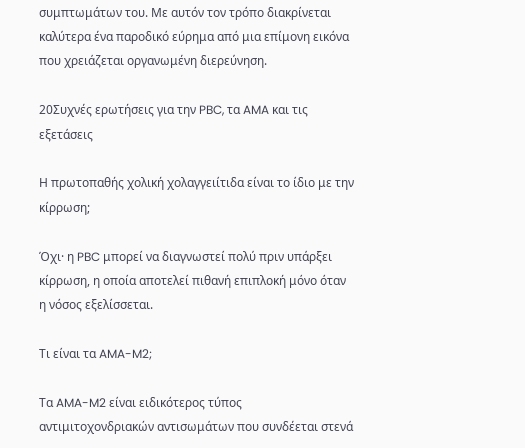συμπτωμάτων του. Με αυτόν τον τρόπο διακρίνεται καλύτερα ένα παροδικό εύρημα από μια επίμονη εικόνα που χρειάζεται οργανωμένη διερεύνηση.

20Συχνές ερωτήσεις για την PBC, τα AMA και τις εξετάσεις

Η πρωτοπαθής χολική χολαγγειίτιδα είναι το ίδιο με την κίρρωση;

Όχι· η PBC μπορεί να διαγνωστεί πολύ πριν υπάρξει κίρρωση, η οποία αποτελεί πιθανή επιπλοκή μόνο όταν η νόσος εξελίσσεται.

Τι είναι τα AMA-M2;

Τα AMA-M2 είναι ειδικότερος τύπος αντιμιτοχονδριακών αντισωμάτων που συνδέεται στενά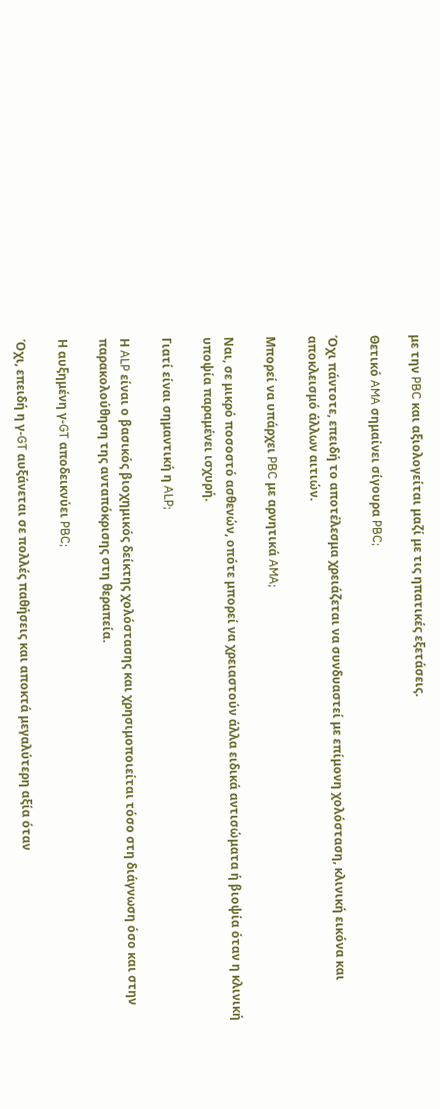με την PBC και αξιολογείται μαζί με τις ηπατικές εξετάσεις.

Θετικό AMA σημαίνει σίγουρα PBC;

Όχι πάντοτε, επειδή το αποτέλεσμα χρειάζεται να συνδυαστεί με επίμονη χολόσταση, κλινική εικόνα και αποκλεισμό άλλων αιτιών.

Μπορεί να υπάρχει PBC με αρνητικά AMA;

Ναι, σε μικρό ποσοστό ασθενών, οπότε μπορεί να χρειαστούν άλλα ειδικά αντισώματα ή βιοψία όταν η κλινική υποψία παραμένει ισχυρή.

Γιατί είναι σημαντική η ALP;

Η ALP είναι ο βασικός βιοχημικός δείκτης χολόστασης και χρησιμοποιείται τόσο στη διάγνωση όσο και στην παρακολούθηση της ανταπόκρισης στη θεραπεία.

Η αυξημένη γ-GT αποδεικνύει PBC;

Όχι, επειδή η γ-GT αυξάνεται σε πολλές παθήσεις και αποκτά μεγαλύτερη αξία όταν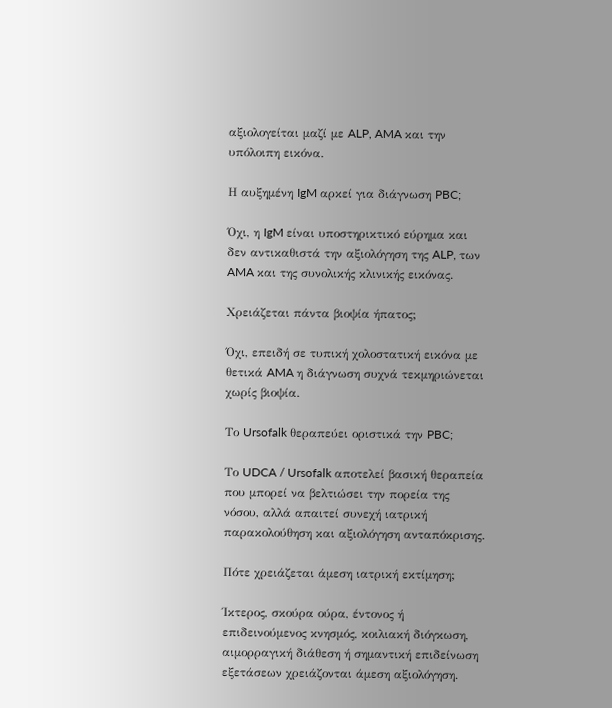αξιολογείται μαζί με ALP, AMA και την υπόλοιπη εικόνα.

Η αυξημένη IgM αρκεί για διάγνωση PBC;

Όχι, η IgM είναι υποστηρικτικό εύρημα και δεν αντικαθιστά την αξιολόγηση της ALP, των AMA και της συνολικής κλινικής εικόνας.

Χρειάζεται πάντα βιοψία ήπατος;

Όχι, επειδή σε τυπική χολοστατική εικόνα με θετικά AMA η διάγνωση συχνά τεκμηριώνεται χωρίς βιοψία.

Το Ursofalk θεραπεύει οριστικά την PBC;

Το UDCA / Ursofalk αποτελεί βασική θεραπεία που μπορεί να βελτιώσει την πορεία της νόσου, αλλά απαιτεί συνεχή ιατρική παρακολούθηση και αξιολόγηση ανταπόκρισης.

Πότε χρειάζεται άμεση ιατρική εκτίμηση;

Ίκτερος, σκούρα ούρα, έντονος ή επιδεινούμενος κνησμός, κοιλιακή διόγκωση, αιμορραγική διάθεση ή σημαντική επιδείνωση εξετάσεων χρειάζονται άμεση αξιολόγηση.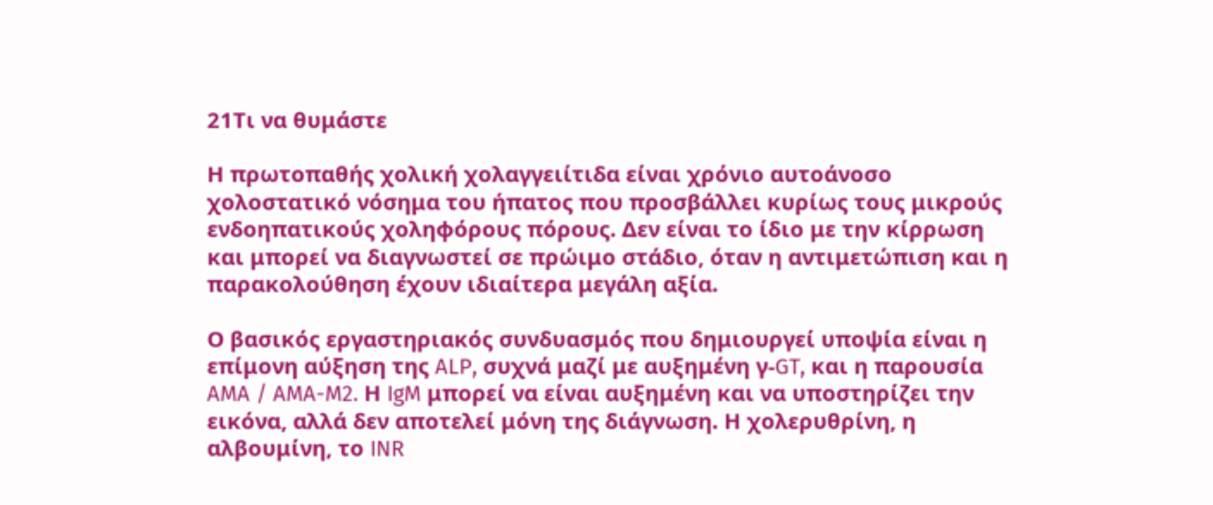21Τι να θυμάστε

Η πρωτοπαθής χολική χολαγγειίτιδα είναι χρόνιο αυτοάνοσο χολοστατικό νόσημα του ήπατος που προσβάλλει κυρίως τους μικρούς ενδοηπατικούς χοληφόρους πόρους. Δεν είναι το ίδιο με την κίρρωση και μπορεί να διαγνωστεί σε πρώιμο στάδιο, όταν η αντιμετώπιση και η παρακολούθηση έχουν ιδιαίτερα μεγάλη αξία.

Ο βασικός εργαστηριακός συνδυασμός που δημιουργεί υποψία είναι η επίμονη αύξηση της ALP, συχνά μαζί με αυξημένη γ-GT, και η παρουσία AMA / AMA-M2. Η IgM μπορεί να είναι αυξημένη και να υποστηρίζει την εικόνα, αλλά δεν αποτελεί μόνη της διάγνωση. Η χολερυθρίνη, η αλβουμίνη, το INR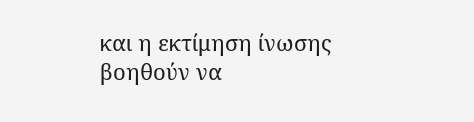και η εκτίμηση ίνωσης βοηθούν να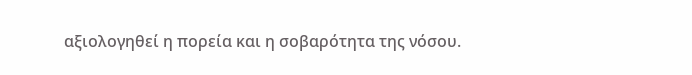αξιολογηθεί η πορεία και η σοβαρότητα της νόσου.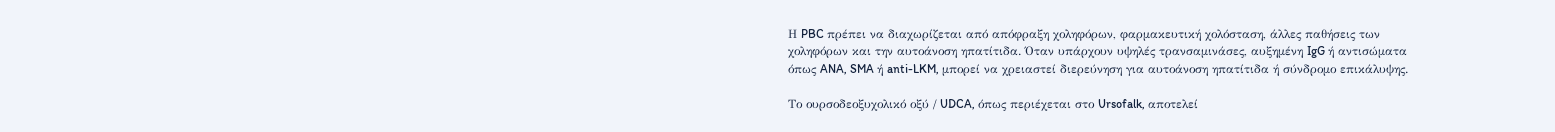Η PBC πρέπει να διαχωρίζεται από απόφραξη χοληφόρων, φαρμακευτική χολόσταση, άλλες παθήσεις των χοληφόρων και την αυτοάνοση ηπατίτιδα. Όταν υπάρχουν υψηλές τρανσαμινάσες, αυξημένη IgG ή αντισώματα όπως ANA, SMA ή anti-LKM, μπορεί να χρειαστεί διερεύνηση για αυτοάνοση ηπατίτιδα ή σύνδρομο επικάλυψης.

Το ουρσοδεοξυχολικό οξύ / UDCA, όπως περιέχεται στο Ursofalk, αποτελεί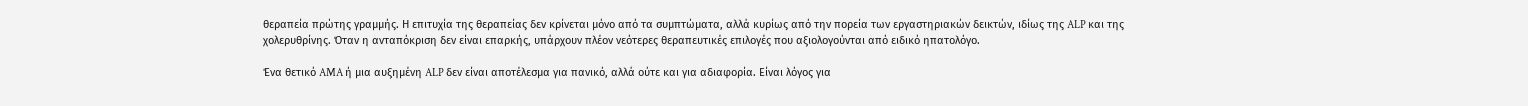θεραπεία πρώτης γραμμής. Η επιτυχία της θεραπείας δεν κρίνεται μόνο από τα συμπτώματα, αλλά κυρίως από την πορεία των εργαστηριακών δεικτών, ιδίως της ALP και της χολερυθρίνης. Όταν η ανταπόκριση δεν είναι επαρκής, υπάρχουν πλέον νεότερες θεραπευτικές επιλογές που αξιολογούνται από ειδικό ηπατολόγο.

Ένα θετικό AMA ή μια αυξημένη ALP δεν είναι αποτέλεσμα για πανικό, αλλά ούτε και για αδιαφορία. Είναι λόγος για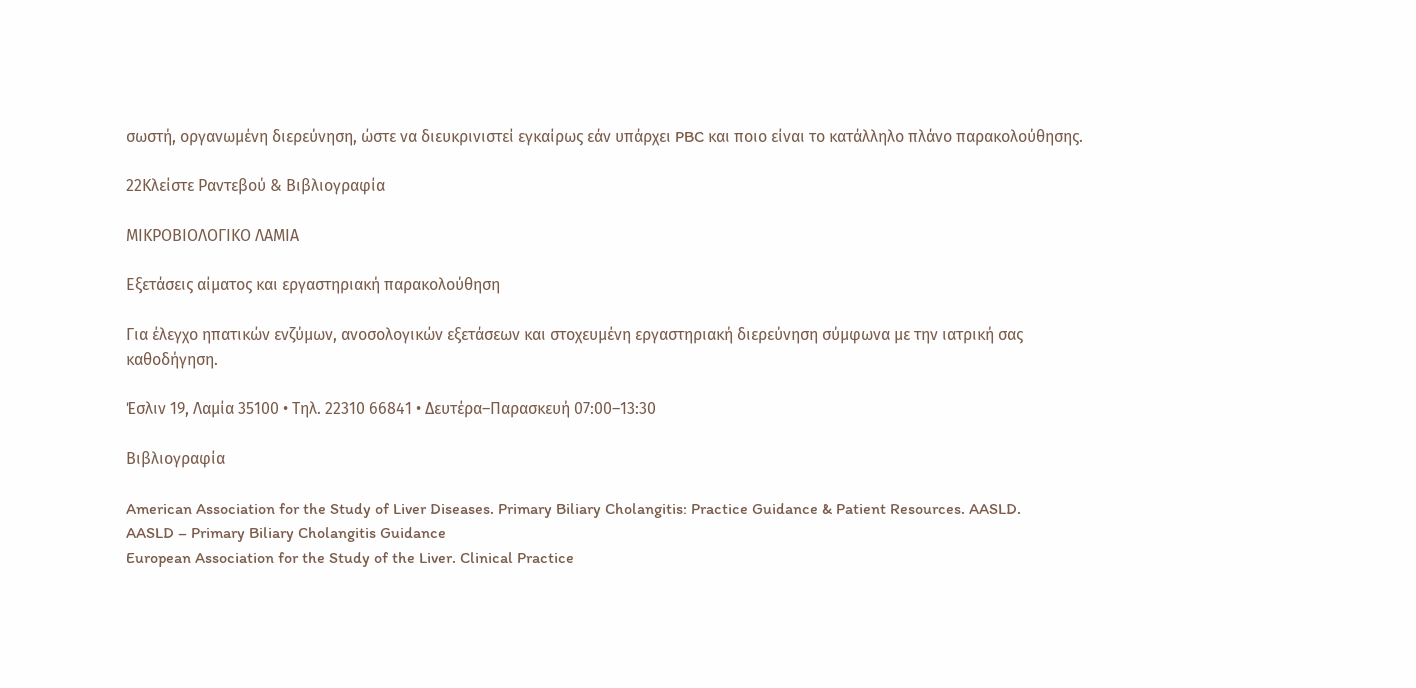σωστή, οργανωμένη διερεύνηση, ώστε να διευκρινιστεί εγκαίρως εάν υπάρχει PBC και ποιο είναι το κατάλληλο πλάνο παρακολούθησης.

22Κλείστε Ραντεβού & Βιβλιογραφία

ΜΙΚΡΟΒΙΟΛΟΓΙΚΟ ΛΑΜΙΑ

Εξετάσεις αίματος και εργαστηριακή παρακολούθηση

Για έλεγχο ηπατικών ενζύμων, ανοσολογικών εξετάσεων και στοχευμένη εργαστηριακή διερεύνηση σύμφωνα με την ιατρική σας καθοδήγηση.

Έσλιν 19, Λαμία 35100 • Τηλ. 22310 66841 • Δευτέρα–Παρασκευή 07:00–13:30

Βιβλιογραφία

American Association for the Study of Liver Diseases. Primary Biliary Cholangitis: Practice Guidance & Patient Resources. AASLD.
AASLD – Primary Biliary Cholangitis Guidance
European Association for the Study of the Liver. Clinical Practice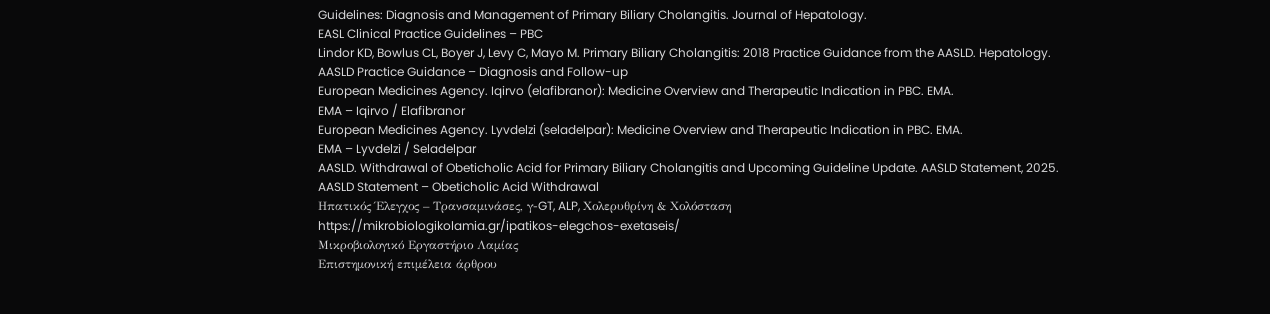Guidelines: Diagnosis and Management of Primary Biliary Cholangitis. Journal of Hepatology.
EASL Clinical Practice Guidelines – PBC
Lindor KD, Bowlus CL, Boyer J, Levy C, Mayo M. Primary Biliary Cholangitis: 2018 Practice Guidance from the AASLD. Hepatology.
AASLD Practice Guidance – Diagnosis and Follow-up
European Medicines Agency. Iqirvo (elafibranor): Medicine Overview and Therapeutic Indication in PBC. EMA.
EMA – Iqirvo / Elafibranor
European Medicines Agency. Lyvdelzi (seladelpar): Medicine Overview and Therapeutic Indication in PBC. EMA.
EMA – Lyvdelzi / Seladelpar
AASLD. Withdrawal of Obeticholic Acid for Primary Biliary Cholangitis and Upcoming Guideline Update. AASLD Statement, 2025.
AASLD Statement – Obeticholic Acid Withdrawal
Ηπατικός Έλεγχος – Τρανσαμινάσες, γ-GT, ALP, Χολερυθρίνη & Χολόσταση
https://mikrobiologikolamia.gr/ipatikos-elegchos-exetaseis/
Μικροβιολογικό Εργαστήριο Λαμίας
Επιστημονική επιμέλεια άρθρου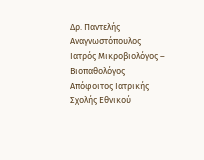Δρ. Παντελής Αναγνωστόπουλος
Ιατρός Μικροβιολόγος – Βιοπαθολόγος Απόφοιτος Ιατρικής Σχολής Εθνικού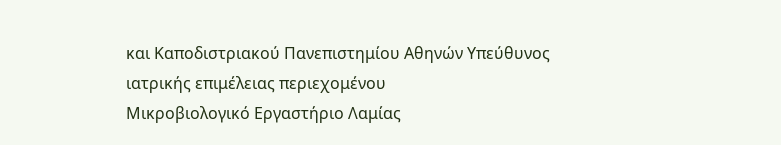και Καποδιστριακού Πανεπιστημίου Αθηνών Υπεύθυνος ιατρικής επιμέλειας περιεχομένου
Μικροβιολογικό Εργαστήριο Λαμίας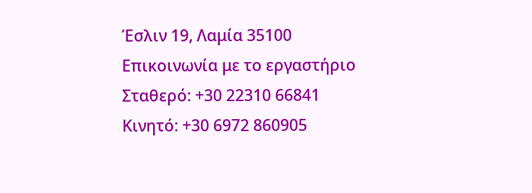Έσλιν 19, Λαμία 35100
Επικοινωνία με το εργαστήριο
Σταθερό: +30 22310 66841
Κινητό: +30 6972 860905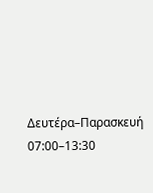Δευτέρα–Παρασκευή 07:00–13:30